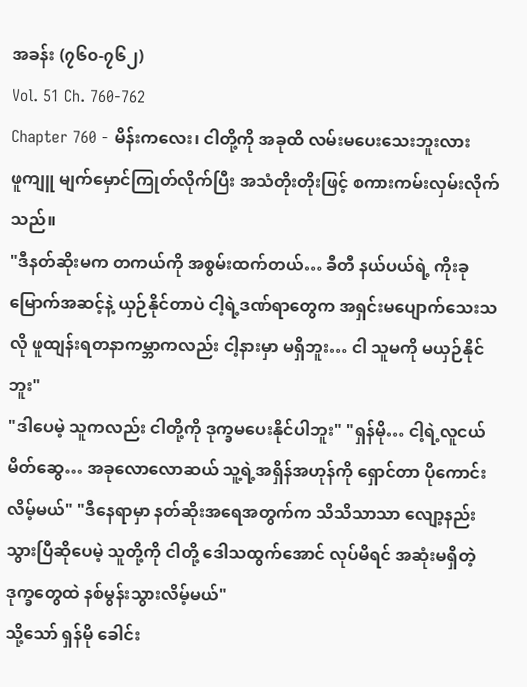အခန်း (၇၆၀-၇၆၂)
Vol. 51 Ch. 760-762
Chapter 760 - မိန်းကလေး၊ ငါတို့ကို အခုထိ လမ်းမပေးသေးဘူးလား
ဖူကျူ မျက်မှောင်ကြုတ်လိုက်ပြီး အသံတိုးတိုးဖြင့် စကားကမ်းလှမ်းလိုက်သည်။
"ဒီနတ်ဆိုးမက တကယ်ကို အစွမ်းထက်တယ်… ခီတီ နယ်ပယ်ရဲ့ ကိုးခုမြောက်အဆင့်နဲ့ ယှဉ်နိုင်တာပဲ ငါ့ရဲ့ဒဏ်ရာတွေက အရှင်းမပျောက်သေးသလို ဖူထျန်းရတနာကမ္ဘာကလည်း ငါ့နားမှာ မရှိဘူး… ငါ သူမကို မယှဉ်နိုင်ဘူး"
"ဒါပေမဲ့ သူကလည်း ငါတို့ကို ဒုက္ခမပေးနိုင်ပါဘူး" "ရှန်မို… ငါ့ရဲ့လူငယ်မိတ်ဆွေ… အခုလောလောဆယ် သူ့ရဲ့အရှိန်အဟုန်ကို ရှောင်တာ ပိုကောင်းလိမ့်မယ်" "ဒီနေရာမှာ နတ်ဆိုးအရေအတွက်က သိသိသာသာ လျော့နည်းသွားပြီဆိုပေမဲ့ သူတို့ကို ငါတို့ ဒေါသထွက်အောင် လုပ်မိရင် အဆုံးမရှိတဲ့ ဒုက္ခတွေထဲ နစ်မွန်းသွားလိမ့်မယ်"
သို့သော် ရှန်မို ခေါင်း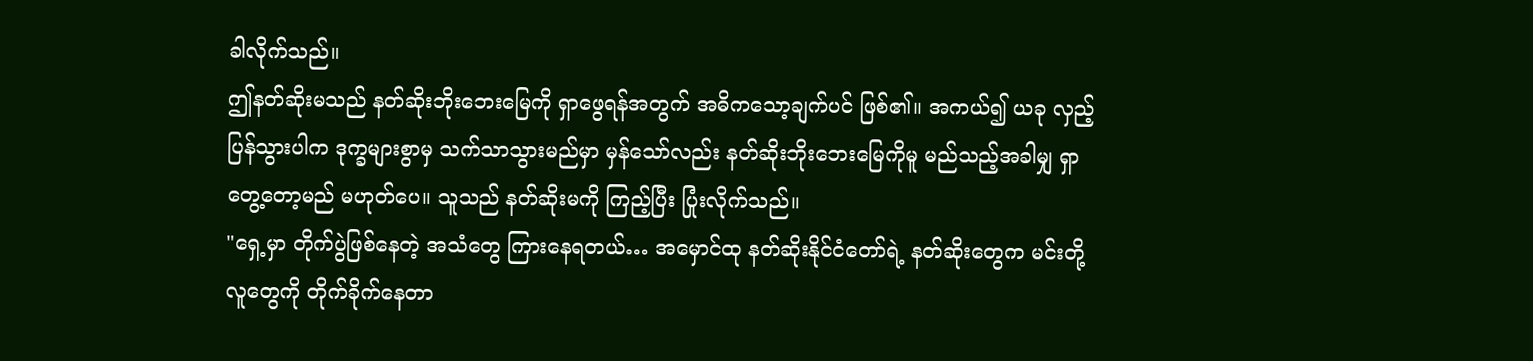ခါလိုက်သည်။
ဤနတ်ဆိုးမသည် နတ်ဆိုးဘိုးဘေးမြေကို ရှာဖွေရန်အတွက် အဓိကသော့ချက်ပင် ဖြစ်၏။ အကယ်၍ ယခု လှည့်ပြန်သွားပါက ဒုက္ခများစွာမှ သက်သာသွားမည်မှာ မှန်သော်လည်း နတ်ဆိုးဘိုးဘေးမြေကိုမူ မည်သည့်အခါမျှ ရှာတွေ့တော့မည် မဟုတ်ပေ။ သူသည် နတ်ဆိုးမကို ကြည့်ပြီး ပြုံးလိုက်သည်။
"ရှေ့မှာ တိုက်ပွဲဖြစ်နေတဲ့ အသံတွေ ကြားနေရတယ်… အမှောင်ထု နတ်ဆိုးနိုင်ငံတော်ရဲ့ နတ်ဆိုးတွေက မင်းတို့လူတွေကို တိုက်ခိုက်နေတာ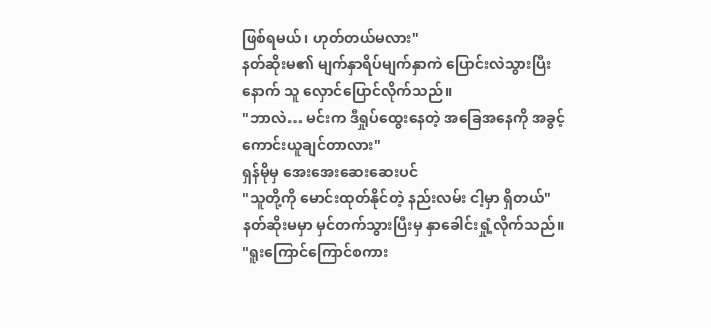ဖြစ်ရမယ်၊ ဟုတ်တယ်မလား"
နတ်ဆိုးမ၏ မျက်နှာရိပ်မျက်နှာကဲ ပြောင်းလဲသွားပြီးနောက် သူ လှောင်ပြောင်လိုက်သည်။
"ဘာလဲ… မင်းက ဒီရှုပ်ထွေးနေတဲ့ အခြေအနေကို အခွင့်ကောင်းယူချင်တာလား"
ရှန်မိုမှ အေးအေးဆေးဆေးပင်
"သူတို့ကို မောင်းထုတ်နိုင်တဲ့ နည်းလမ်း ငါ့မှာ ရှိတယ်"
နတ်ဆိုးမမှာ မှင်တက်သွားပြီးမှ နှာခေါင်းရှုံ့လိုက်သည်။
"ရူးကြောင်ကြောင်စကား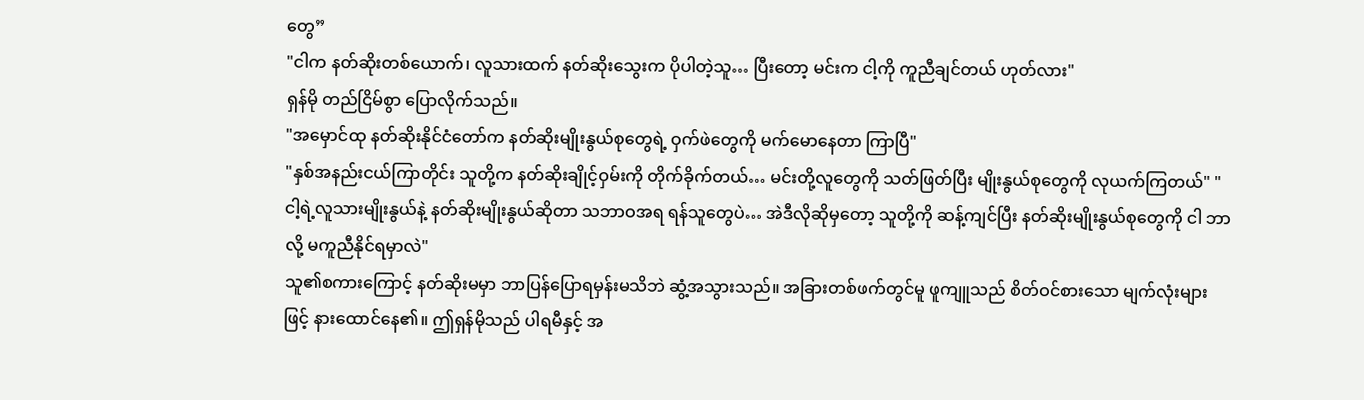တွေ”
"ငါက နတ်ဆိုးတစ်ယောက်၊ လူသားထက် နတ်ဆိုးသွေးက ပိုပါတဲ့သူ… ပြီးတော့ မင်းက ငါ့ကို ကူညီချင်တယ် ဟုတ်လား"
ရှန်မို တည်ငြိမ်စွာ ပြောလိုက်သည်။
"အမှောင်ထု နတ်ဆိုးနိုင်ငံတော်က နတ်ဆိုးမျိုးနွယ်စုတွေရဲ့ ဝှက်ဖဲတွေကို မက်မောနေတာ ကြာပြီ"
"နှစ်အနည်းငယ်ကြာတိုင်း သူတို့က နတ်ဆိုးချိုင့်ဝှမ်းကို တိုက်ခိုက်တယ်… မင်းတို့လူတွေကို သတ်ဖြတ်ပြီး မျိုးနွယ်စုတွေကို လုယက်ကြတယ်" "ငါ့ရဲ့လူသားမျိုးနွယ်နဲ့ နတ်ဆိုးမျိုးနွယ်ဆိုတာ သဘာဝအရ ရန်သူတွေပဲ… အဲဒီလိုဆိုမှတော့ သူတို့ကို ဆန့်ကျင်ပြီး နတ်ဆိုးမျိုးနွယ်စုတွေကို ငါ ဘာလို့ မကူညီနိုင်ရမှာလဲ"
သူ၏စကားကြောင့် နတ်ဆိုးမမှာ ဘာပြန်ပြောရမှန်းမသိဘဲ ဆွံ့အသွားသည်။ အခြားတစ်ဖက်တွင်မူ ဖူကျူသည် စိတ်ဝင်စားသော မျက်လုံးများဖြင့် နားထောင်နေ၏။ ဤရှန်မိုသည် ပါရမီနှင့် အ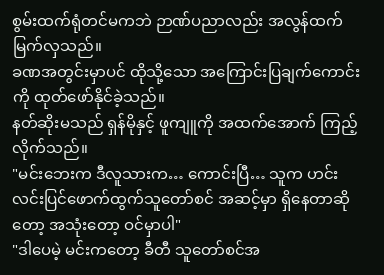စွမ်းထက်ရုံတင်မကဘဲ ဉာဏ်ပညာလည်း အလွန်ထက်မြက်လှသည်။
ခဏအတွင်းမှာပင် ထိုသို့သော အကြောင်းပြချက်ကောင်းကို ထုတ်ဖော်နိုင်ခဲ့သည်။
နတ်ဆိုးမသည် ရှန်မိုနှင့် ဖူကျူကို အထက်အောက် ကြည့်လိုက်သည်။
"မင်းဘေးက ဒီလူသားက… ကောင်းပြီ… သူက ဟင်းလင်းပြင်ဖောက်ထွက်သူတော်စင် အဆင့်မှာ ရှိနေတာဆိုတော့ အသုံးတော့ ဝင်မှာပါ"
"ဒါပေမဲ့ မင်းကတော့ ခီတီ သူတော်စင်အ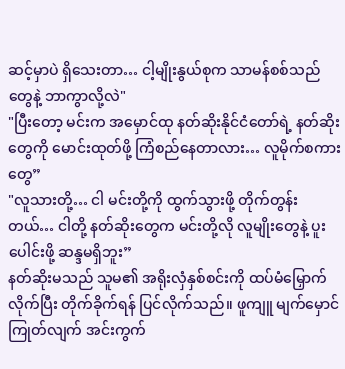ဆင့်မှာပဲ ရှိသေးတာ… ငါ့မျိုးနွယ်စုက သာမန်စစ်သည်တွေနဲ့ ဘာကွာလို့လဲ"
"ပြီးတော့ မင်းက အမှောင်ထု နတ်ဆိုးနိုင်ငံတော်ရဲ့ နတ်ဆိုးတွေကို မောင်းထုတ်ဖို့ ကြံစည်နေတာလား… လူမိုက်စကားတွေ”
"လူသားတို့… ငါ မင်းတို့ကို ထွက်သွားဖို့ တိုက်တွန်းတယ်… ငါတို့ နတ်ဆိုးတွေက မင်းတို့လို လူမျိုးတွေနဲ့ ပူးပေါင်းဖို့ ဆန္ဒမရှိဘူး”
နတ်ဆိုးမသည် သူမ၏ အရိုးလှံနှစ်စင်းကို ထပ်မံမြှောက်လိုက်ပြီး တိုက်ခိုက်ရန် ပြင်လိုက်သည်။ ဖူကျူ မျက်မှောင်ကြုတ်လျက် အင်းကွက်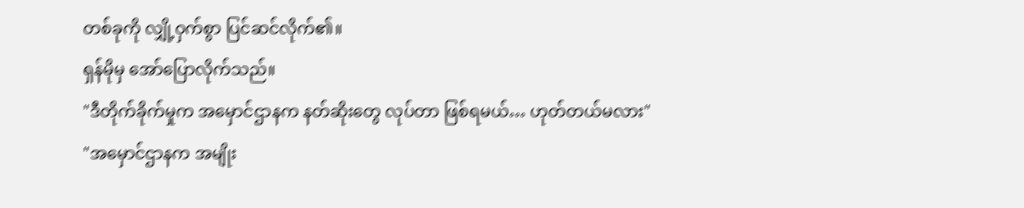တစ်ခုကို လျှို့ဝှက်စွာ ပြင်ဆင်လိုက်၏။
ရှန်မိုမှ အော်ပြောလိုက်သည်။
"ဒီတိုက်ခိုက်မှုက အမှောင်ဌာနက နတ်ဆိုးတွေ လုပ်တာ ဖြစ်ရမယ်… ဟုတ်တယ်မလား"
"အမှောင်ဌာနက အမျိုး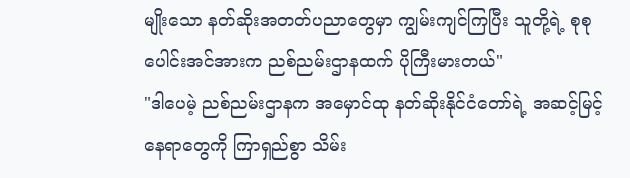မျိုးသော နတ်ဆိုးအတတ်ပညာတွေမှာ ကျွမ်းကျင်ကြပြီး သူတို့ရဲ့ စုစုပေါင်းအင်အားက ညစ်ညမ်းဌာနထက် ပိုကြီးမားတယ်"
"ဒါပေမဲ့ ညစ်ညမ်းဌာနက အမှောင်ထု နတ်ဆိုးနိုင်ငံတော်ရဲ့ အဆင့်မြင့်နေရာတွေကို ကြာရှည်စွာ သိမ်း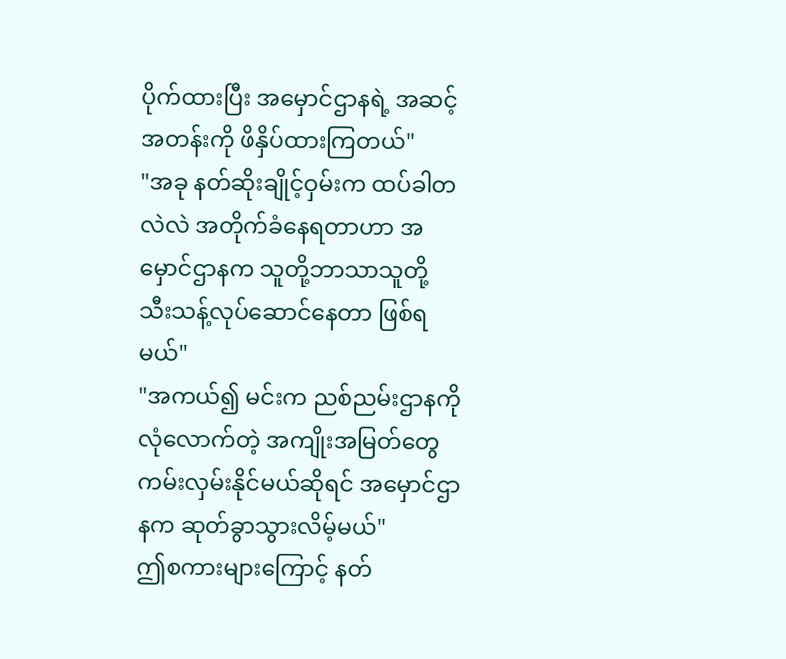ပိုက်ထားပြီး အမှောင်ဌာနရဲ့ အဆင့်အတန်းကို ဖိနှိပ်ထားကြတယ်"
"အခု နတ်ဆိုးချိုင့်ဝှမ်းက ထပ်ခါတလဲလဲ အတိုက်ခံနေရတာဟာ အမှောင်ဌာနက သူတို့ဘာသာသူတို့ သီးသန့်လုပ်ဆောင်နေတာ ဖြစ်ရမယ်"
"အကယ်၍ မင်းက ညစ်ညမ်းဌာနကို လုံလောက်တဲ့ အကျိုးအမြတ်တွေ ကမ်းလှမ်းနိုင်မယ်ဆိုရင် အမှောင်ဌာနက ဆုတ်ခွာသွားလိမ့်မယ်"
ဤစကားများကြောင့် နတ်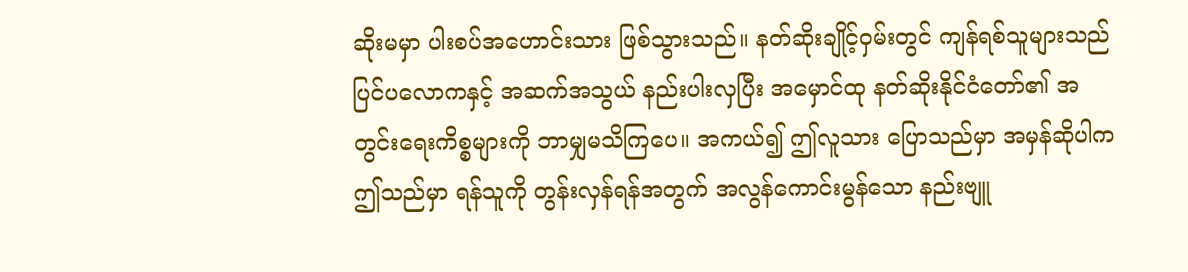ဆိုးမမှာ ပါးစပ်အဟောင်းသား ဖြစ်သွားသည်။ နတ်ဆိုးချိုင့်ဝှမ်းတွင် ကျန်ရစ်သူများသည် ပြင်ပလောကနှင့် အဆက်အသွယ် နည်းပါးလှပြီး အမှောင်ထု နတ်ဆိုးနိုင်ငံတော်၏ အတွင်းရေးကိစ္စများကို ဘာမျှမသိကြပေ။ အကယ်၍ ဤလူသား ပြောသည်မှာ အမှန်ဆိုပါက ဤသည်မှာ ရန်သူကို တွန်းလှန်ရန်အတွက် အလွန်ကောင်းမွန်သော နည်းဗျူ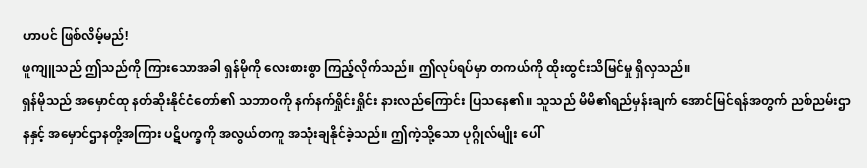ဟာပင် ဖြစ်လိမ့်မည်!
ဖူကျူသည် ဤသည်ကို ကြားသောအခါ ရှန်မိုကို လေးစားစွာ ကြည့်လိုက်သည်။ ဤလုပ်ရပ်မှာ တကယ်ကို ထိုးထွင်းသိမြင်မှု ရှိလှသည်။
ရှန်မိုသည် အမှောင်ထု နတ်ဆိုးနိုင်ငံတော်၏ သဘာဝကို နက်နက်ရှိုင်းရှိုင်း နားလည်ကြောင်း ပြသနေ၏။ သူသည် မိမိ၏ရည်မှန်းချက် အောင်မြင်ရန်အတွက် ညစ်ညမ်းဌာနနှင့် အမှောင်ဌာနတို့အကြား ပဋိပက္ခကို အလွယ်တကူ အသုံးချနိုင်ခဲ့သည်။ ဤကဲ့သို့သော ပုဂ္ဂိုလ်မျိုး ပေါ်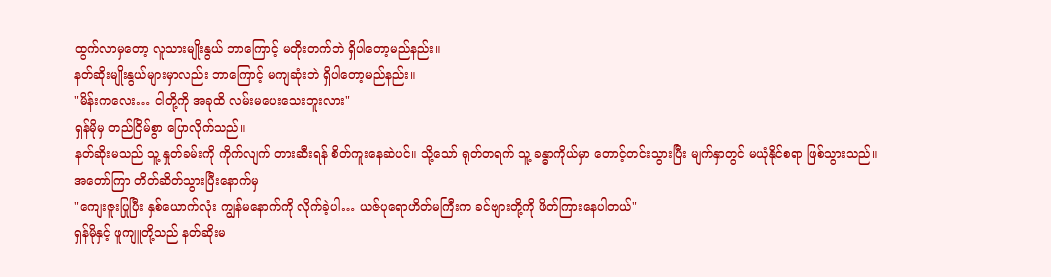ထွက်လာမှတော့ လူသားမျိုးနွယ် ဘာကြောင့် မတိုးတက်ဘဲ ရှိပါတော့မည်နည်း။
နတ်ဆိုးမျိုးနွယ်များမှာလည်း ဘာကြောင့် မကျဆုံးဘဲ ရှိပါတော့မည်နည်း။
"မိန်းကလေး… ငါတို့ကို အခုထိ လမ်းမပေးသေးဘူးလား"
ရှန်မိုမှ တည်ငြိမ်စွာ ပြောလိုက်သည်။
နတ်ဆိုးမသည် သူ့ နှုတ်ခမ်းကို ကိုက်လျက် တားဆီးရန် စိတ်ကူးနေဆဲပင်။ သို့သော် ရုတ်တရက် သူ့ ခန္ဓာကိုယ်မှာ တောင့်တင်းသွားပြီး မျက်နှာတွင် မယုံနိုင်စရာ ဖြစ်သွားသည်။
အတော်ကြာ တိတ်ဆိတ်သွားပြီးနောက်မှ
"ကျေးဇူးပြုပြီး နှစ်ယောက်လုံး ကျွန်မနောက်ကို လိုက်ခဲ့ပါ… ယဇ်ပုရောဟိတ်မကြီးက ခင်ဗျားတို့ကို ဖိတ်ကြားနေပါတယ်"
ရှန်မိုနှင့် ဖူကျူတို့သည် နတ်ဆိုးမ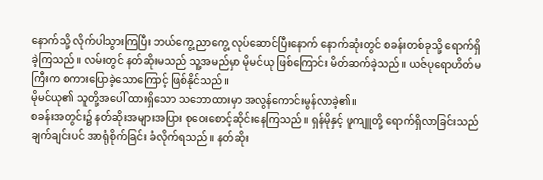နောက်သို့ လိုက်ပါသွားကြပြီး ဘယ်ကွေ့ ညာကွေ့ လုပ်ဆောင်ပြီးနောက် နောက်ဆုံးတွင် စခန်းတစ်ခုသို့ ရောက်ရှိခဲ့ကြသည်။ လမ်းတွင် နတ်ဆိုးမသည် သူ့အမည်မှာ မိုမင်ယု ဖြစ်ကြောင်း မိတ်ဆက်ခဲ့သည်။ ယဇ်ပုရောဟိတ်မကြီးက စကားပြောခဲ့သောကြောင့် ဖြစ်နိုင်သည်။
မိုမင်ယု၏ သူတို့အပေါ် ထားရှိသော သဘောထားမှာ အလွန်ကောင်းမွန်လာခဲ့၏။
စခန်းအတွင်း၌ နတ်ဆိုးအများအပြား စုဝေးစောင့်ဆိုင်းနေကြသည်။ ရှန်မိုနှင့် ဖူကျူတို့ ရောက်ရှိလာခြင်းသည် ချက်ချင်းပင် အာရုံစိုက်ခြင်း ခံလိုက်ရသည်။ နတ်ဆိုး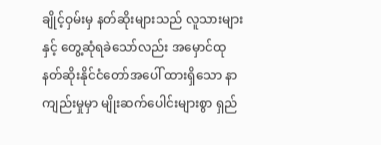ချိုင့်ဝှမ်းမှ နတ်ဆိုးများသည် လူသားများနှင့် တွေ့ဆုံရခဲသော်လည်း အမှောင်ထု နတ်ဆိုးနိုင်ငံတော်အပေါ် ထားရှိသော နာကျည်းမှုမှာ မျိုးဆက်ပေါင်းများစွာ ရှည်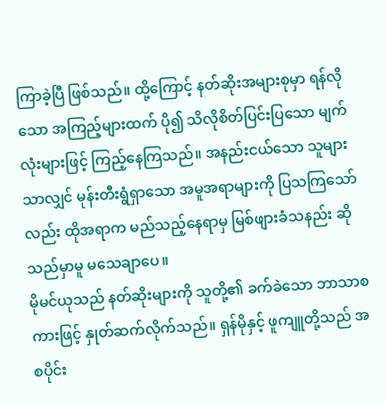ကြာခဲ့ပြီ ဖြစ်သည်။ ထို့ကြောင့် နတ်ဆိုးအများစုမှာ ရန်လိုသော အကြည့်များထက် ပို၍ သိလိုစိတ်ပြင်းပြသော မျက်လုံးများဖြင့် ကြည့်နေကြသည်။ အနည်းငယ်သော သူများသာလျှင် မုန်းတီးရွံရှာသော အမူအရာများကို ပြသကြသော်လည်း ထိုအရာက မည်သည့်နေရာမှ မြစ်ဖျားခံသနည်း ဆိုသည်မှာမူ မသေချာပေ။
မိုမင်ယုသည် နတ်ဆိုးများကို သူတို့၏ ခက်ခဲသော ဘာသာစကားဖြင့် နှုတ်ဆက်လိုက်သည်။ ရှန်မိုနှင့် ဖူကျူတို့သည် အစပိုင်း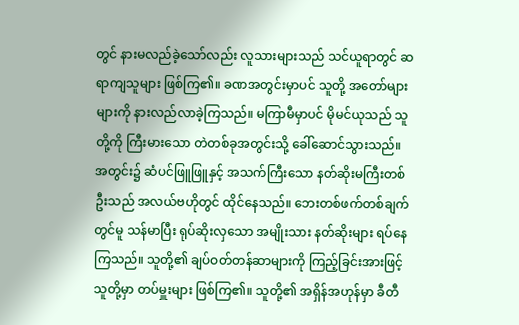တွင် နားမလည်ခဲ့သော်လည်း လူသားများသည် သင်ယူရာတွင် ဆရာကျသူများ ဖြစ်ကြ၏။ ခဏအတွင်းမှာပင် သူတို့ အတော်များများကို နားလည်လာခဲ့ကြသည်။ မကြာမီမှာပင် မိုမင်ယုသည် သူတို့ကို ကြီးမားသော တဲတစ်ခုအတွင်းသို့ ခေါ်ဆောင်သွားသည်။
အတွင်း၌ ဆံပင်ဖြူဖြူနှင့် အသက်ကြီးသော နတ်ဆိုးမကြီးတစ်ဦးသည် အလယ်ဗဟိုတွင် ထိုင်နေသည်။ ဘေးတစ်ဖက်တစ်ချက်တွင်မူ သန်မာပြီး ရုပ်ဆိုးလှသော အမျိုးသား နတ်ဆိုးများ ရပ်နေကြသည်။ သူတို့၏ ချပ်ဝတ်တန်ဆာများကို ကြည့်ခြင်းအားဖြင့် သူတို့မှာ တပ်မှူးများ ဖြစ်ကြ၏။ သူတို့၏ အရှိန်အဟုန်မှာ ခီတီ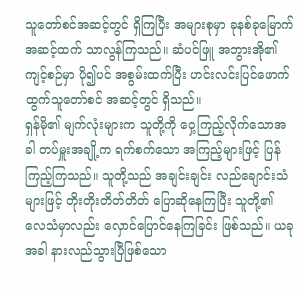သူတော်စင်အဆင့်တွင် ရှိကြပြီး အများစုမှာ ခုနစ်ခုမြောက်အဆင့်ထက် သာလွန်ကြသည်။ ဆံပင်ဖြူ အဘွားအို၏ ကျင့်စဉ်မှာ ပို၍ပင် အစွမ်းထက်ပြီး ဟင်းလင်းပြင်ဖောက်ထွက်သူတော်စင် အဆင့်တွင် ရှိသည်။
ရှန်မို၏ မျက်လုံးများက သူတို့ကို ဝှေ့ကြည့်လိုက်သောအခါ တပ်မှူးအချို့က ရက်စက်သော အကြည့်များဖြင့် ပြန်ကြည့်ကြသည်။ သူတို့သည် အချင်းချင်း လည်ချောင်းသံများဖြင့် တိုးတိုးတိတ်တိတ် ပြောဆိုနေကြပြီး သူတို့၏ လေသံမှာလည်း လှောင်ပြောင်နေကြခြင်း ဖြစ်သည်။ ယခုအခါ နားလည်သွားပြီဖြစ်သော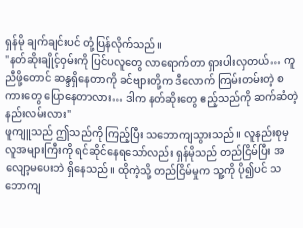ရှန်မို ချက်ချင်းပင် တုံ့ပြန်လိုက်သည်။
"နတ်ဆိုးချိုင့်ဝှမ်းကို ပြင်ပလူတွေ လာရောက်တာ ရှားပါးလှတယ်… ကူညီဖို့တောင် ဆန္ဒရှိနေတာကို ခင်ဗျားတို့က ဒီလောက် ကြမ်းတမ်းတဲ့ စကားတွေ ပြောနေတာလား… ဒါက နတ်ဆိုးတွေ ဧည့်သည်ကို ဆက်ဆံတဲ့ နည်းလမ်းလား"
ဖူကျူသည် ဤသည်ကို ကြည့်ပြီး သဘောကျသွားသည်။ လူနည်းစုမှ လူအများကြီးကို ရင်ဆိုင်နေရသော်လည်း ရှန်မိုသည် တည်ငြိမ်ပြီး အလျော့မပေးဘဲ ရှိနေသည်။ ထိုကဲ့သို့ တည်ငြိမ်မှုက သူ့ကို ပို၍ပင် သဘောကျ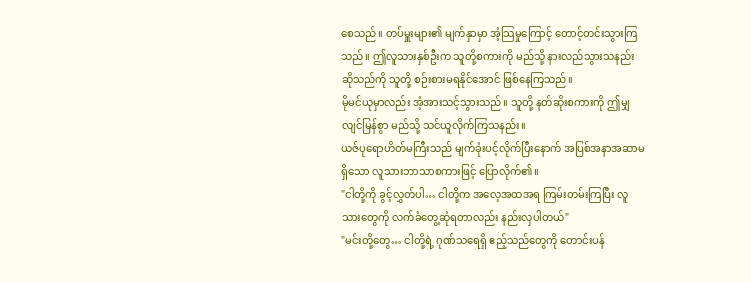စေသည်။ တပ်မှူးများ၏ မျက်နှာမှာ အံ့သြမှုကြောင့် တောင့်တင်းသွားကြသည်။ ဤလူသားနှစ်ဦးက သူတို့စကားကို မည်သို့ နားလည်သွားသနည်း ဆိုသည်ကို သူတို့ စဉ်းစားမရနိုင်အောင် ဖြစ်နေကြသည်။
မိုမင်ယုမှာလည်း အံ့အားသင့်သွားသည်။ သူတို့ နတ်ဆိုးစကားကို ဤမျှ လျင်မြန်စွာ မည်သို့ သင်ယူလိုက်ကြသနည်း။
ယဇ်ပုရောဟိတ်မကြီးသည် မျက်ခုံးပင့်လိုက်ပြီးနောက် အပြစ်အနာအဆာမရှိသော လူသားဘာသာစကားဖြင့် ပြောလိုက်၏။
"ငါတို့ကို ခွင့်လွှတ်ပါ… ငါတို့က အလေ့အထအရ ကြမ်းတမ်းကြပြီး လူသားတွေကို လက်ခံတွေ့ဆုံရတာလည်း နည်းလှပါတယ်"
"မင်းတို့တွေ… ငါတို့ရဲ့ ဂုဏ်သရေရှိ ဧည့်သည်တွေကို တောင်းပန်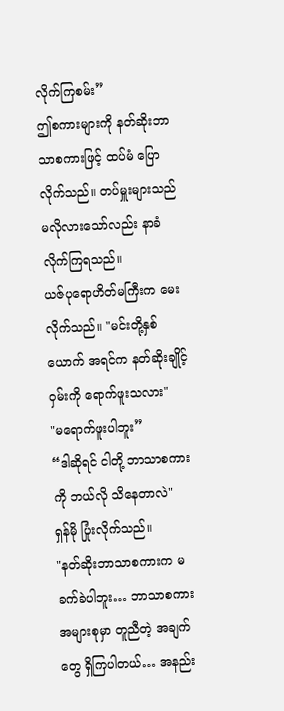လိုက်ကြစမ်း”
ဤစကားများကို နတ်ဆိုးဘာသာစကားဖြင့် ထပ်မံ ပြောလိုက်သည်။ တပ်မှူးများသည် မလိုလားသော်လည်း နာခံလိုက်ကြရသည်။
ယဇ်ပုရောဟိတ်မကြီးက မေးလိုက်သည်။ "မင်းတို့နှစ်ယောက် အရင်က နတ်ဆိုးချိုင့်ဝှမ်းကို ရောက်ဖူးသလား"
"မရောက်ဖူးပါဘူး”
“ဒါဆိုရင် ငါတို့ ဘာသာစကားကို ဘယ်လို သိနေတာလဲ"
ရှန်မို ပြုံးလိုက်သည်။
"နတ်ဆိုးဘာသာစကားက မခက်ခဲပါဘူး… ဘာသာစကား အများစုမှာ တူညီတဲ့ အချက်တွေ ရှိကြပါတယ်… အနည်း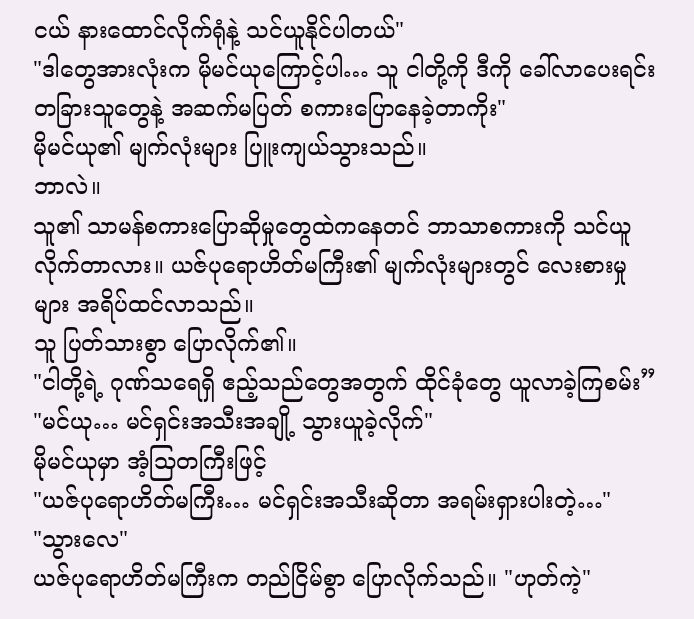ငယ် နားထောင်လိုက်ရုံနဲ့ သင်ယူနိုင်ပါတယ်"
"ဒါတွေအားလုံးက မိုမင်ယုကြောင့်ပါ… သူ ငါတို့ကို ဒီကို ခေါ်လာပေးရင်း တခြားသူတွေနဲ့ အဆက်မပြတ် စကားပြောနေခဲ့တာကိုး"
မိုမင်ယု၏ မျက်လုံးများ ပြူးကျယ်သွားသည်။
ဘာလဲ။
သူ၏ သာမန်စကားပြောဆိုမှုတွေထဲကနေတင် ဘာသာစကားကို သင်ယူလိုက်တာလား။ ယဇ်ပုရောဟိတ်မကြီး၏ မျက်လုံးများတွင် လေးစားမှုများ အရိပ်ထင်လာသည်။
သူ ပြတ်သားစွာ ပြောလိုက်၏။
"ငါတို့ရဲ့ ဂုဏ်သရေရှိ ဧည့်သည်တွေအတွက် ထိုင်ခုံတွေ ယူလာခဲ့ကြစမ်း”
"မင်ယု… မင်ရှင်းအသီးအချို့ သွားယူခဲ့လိုက်"
မိုမင်ယုမှာ အံ့သြတကြီးဖြင့်
"ယဇ်ပုရောဟိတ်မကြီး… မင်ရှင်းအသီးဆိုတာ အရမ်းရှားပါးတဲ့…"
"သွားလေ"
ယဇ်ပုရောဟိတ်မကြီးက တည်ငြိမ်စွာ ပြောလိုက်သည်။ "ဟုတ်ကဲ့"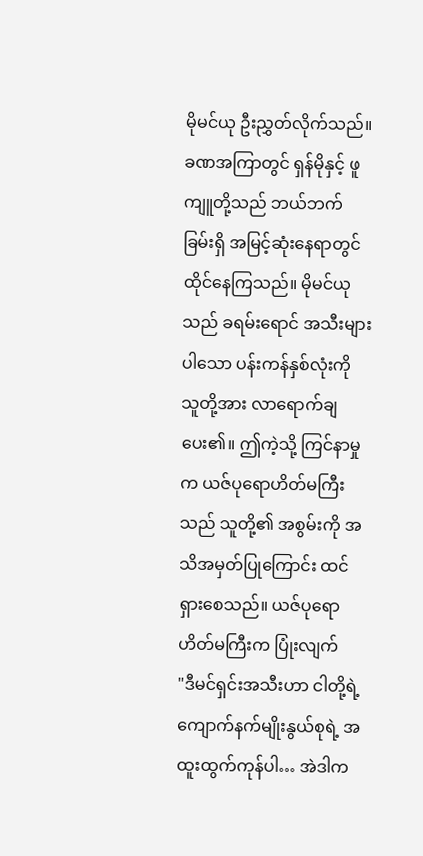မိုမင်ယု ဦးညွှတ်လိုက်သည်။
ခဏအကြာတွင် ရှန်မိုနှင့် ဖူကျူတို့သည် ဘယ်ဘက်ခြမ်းရှိ အမြင့်ဆုံးနေရာတွင် ထိုင်နေကြသည်။ မိုမင်ယုသည် ခရမ်းရောင် အသီးများပါသော ပန်းကန်နှစ်လုံးကို သူတို့အား လာရောက်ချပေး၏။ ဤကဲ့သို့ ကြင်နာမှုက ယဇ်ပုရောဟိတ်မကြီးသည် သူတို့၏ အစွမ်းကို အသိအမှတ်ပြုကြောင်း ထင်ရှားစေသည်။ ယဇ်ပုရောဟိတ်မကြီးက ပြုံးလျက်
"ဒီမင်ရှင်းအသီးဟာ ငါတို့ရဲ့ ကျောက်နက်မျိုးနွယ်စုရဲ့ အထူးထွက်ကုန်ပါ… အဲဒါက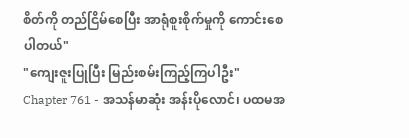စိတ်ကို တည်ငြိမ်စေပြီး အာရုံစူးစိုက်မှုကို ကောင်းစေပါတယ်"
"ကျေးဇူးပြုပြီး မြည်းစမ်းကြည့်ကြပါဦး"
Chapter 761 - အသန်မာဆုံး အန်းပိုလောင်၊ ပထမအ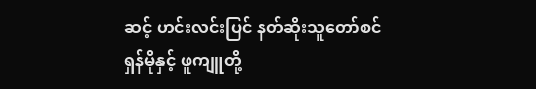ဆင့် ဟင်းလင်းပြင် နတ်ဆိုးသူတော်စင်
ရှန်မိုနှင့် ဖူကျူတို့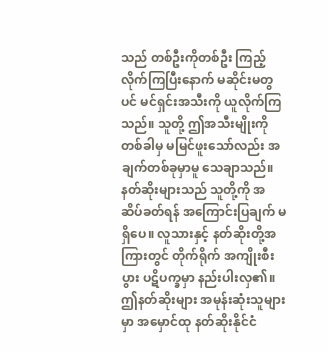သည် တစ်ဦးကိုတစ်ဦး ကြည့်လိုက်ကြပြီးနောက် မဆိုင်းမတွပင် မင်ရှင်းအသီးကို ယူလိုက်ကြသည်။ သူတို့ ဤအသီးမျိုးကို တစ်ခါမှ မမြင်ဖူးသော်လည်း အချက်တစ်ခုမှာမူ သေချာသည်။ နတ်ဆိုးများသည် သူတို့ကို အဆိပ်ခတ်ရန် အကြောင်းပြချက် မရှိပေ။ လူသားနှင့် နတ်ဆိုးတို့အကြားတွင် တိုက်ရိုက် အကျိုးစီးပွား ပဋိပက္ခမှာ နည်းပါးလှ၏။ ဤနတ်ဆိုးများ အမုန်းဆုံးသူများမှာ အမှောင်ထု နတ်ဆိုးနိုင်ငံ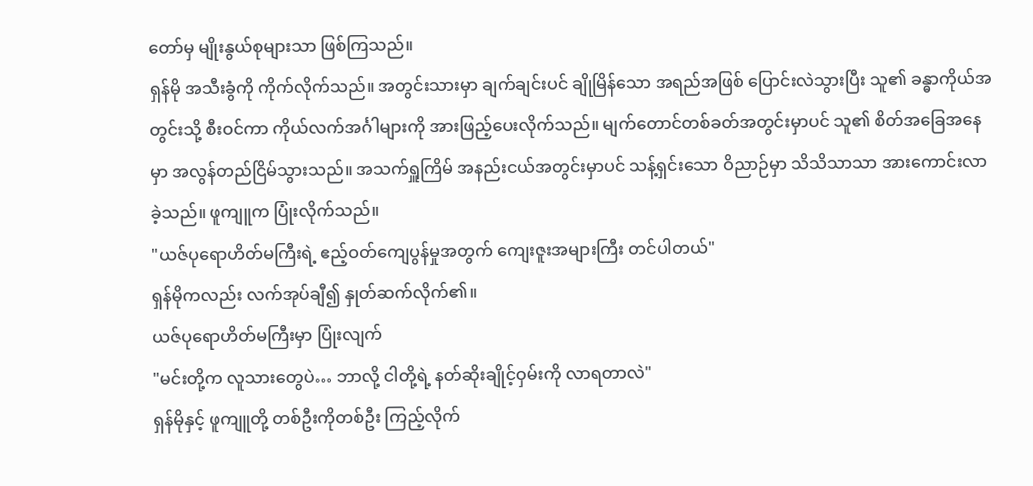တော်မှ မျိုးနွယ်စုများသာ ဖြစ်ကြသည်။
ရှန်မို အသီးခွံကို ကိုက်လိုက်သည်။ အတွင်းသားမှာ ချက်ချင်းပင် ချိုမြိန်သော အရည်အဖြစ် ပြောင်းလဲသွားပြီး သူ၏ ခန္ဓာကိုယ်အတွင်းသို့ စီးဝင်ကာ ကိုယ်လက်အင်္ဂါများကို အားဖြည့်ပေးလိုက်သည်။ မျက်တောင်တစ်ခတ်အတွင်းမှာပင် သူ၏ စိတ်အခြေအနေမှာ အလွန်တည်ငြိမ်သွားသည်။ အသက်ရှူကြိမ် အနည်းငယ်အတွင်းမှာပင် သန့်ရှင်းသော ဝိညာဉ်မှာ သိသိသာသာ အားကောင်းလာခဲ့သည်။ ဖူကျူက ပြုံးလိုက်သည်။
"ယဇ်ပုရောဟိတ်မကြီးရဲ့ ဧည့်ဝတ်ကျေပွန်မှုအတွက် ကျေးဇူးအများကြီး တင်ပါတယ်"
ရှန်မိုကလည်း လက်အုပ်ချီ၍ နှုတ်ဆက်လိုက်၏။
ယဇ်ပုရောဟိတ်မကြီးမှာ ပြုံးလျက်
"မင်းတို့က လူသားတွေပဲ… ဘာလို့ ငါတို့ရဲ့ နတ်ဆိုးချိုင့်ဝှမ်းကို လာရတာလဲ"
ရှန်မိုနှင့် ဖူကျူတို့ တစ်ဦးကိုတစ်ဦး ကြည့်လိုက်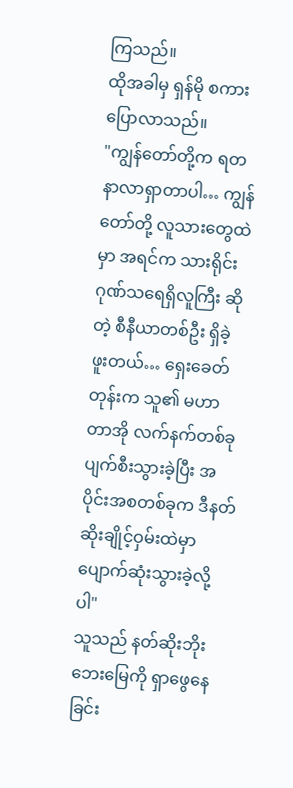ကြသည်။
ထိုအခါမှ ရှန်မို စကားပြောလာသည်။
"ကျွန်တော်တို့က ရတနာလာရှာတာပါ… ကျွန်တော်တို့ လူသားတွေထဲမှာ အရင်က သားရိုင်း ဂုဏ်သရေရှိလူကြီး ဆိုတဲ့ စီနီယာတစ်ဦး ရှိခဲ့ဖူးတယ်… ရှေးခေတ်တုန်းက သူ၏ မဟာတာအို လက်နက်တစ်ခု ပျက်စီးသွားခဲ့ပြီး အပိုင်းအစတစ်ခုက ဒီနတ်ဆိုးချိုင့်ဝှမ်းထဲမှာ ပျောက်ဆုံးသွားခဲ့လို့ပါ"
သူသည် နတ်ဆိုးဘိုးဘေးမြေကို ရှာဖွေနေခြင်း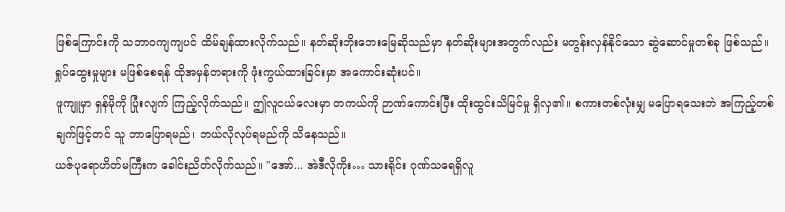ဖြစ်ကြောင်းကို သဘာဝကျကျပင် ထိမ်ချန်ထားလိုက်သည်။ နတ်ဆိုးဘိုးဘေးမြေဆိုသည်မှာ နတ်ဆိုးများအတွက်လည်း မတွန်းလှန်နိုင်သော ဆွဲဆောင်မှုတစ်ခု ဖြစ်သည်။ ရှုပ်ထွေးမှုများ မဖြစ်စေရန် ထိုအမှန်တရားကို ဖုံးကွယ်ထားခြင်းမှာ အကောင်းဆုံးပင်။
ဖူကျူမှာ ရှန်မိုကို ပြုံးလျက် ကြည့်လိုက်သည်။ ဤလူငယ်လေးမှာ တကယ်ကို ဉာဏ်ကောင်းပြီး ထိုးထွင်းသိမြင်မှု ရှိလှ၏။ စကားတစ်လုံးမျှ မပြောရသေးဘဲ အကြည့်တစ်ချက်ဖြင့်တင် သူ ဘာပြောရမည်၊ ဘယ်လိုလုပ်ရမည်ကို သိနေသည်။
ယဇ်ပုရောဟိတ်မကြီးက ခေါင်းညိတ်လိုက်သည်။ "အော်... အဲဒီလိုကိုး… သားရိုင်း ဂုဏ်သရေရှိလူ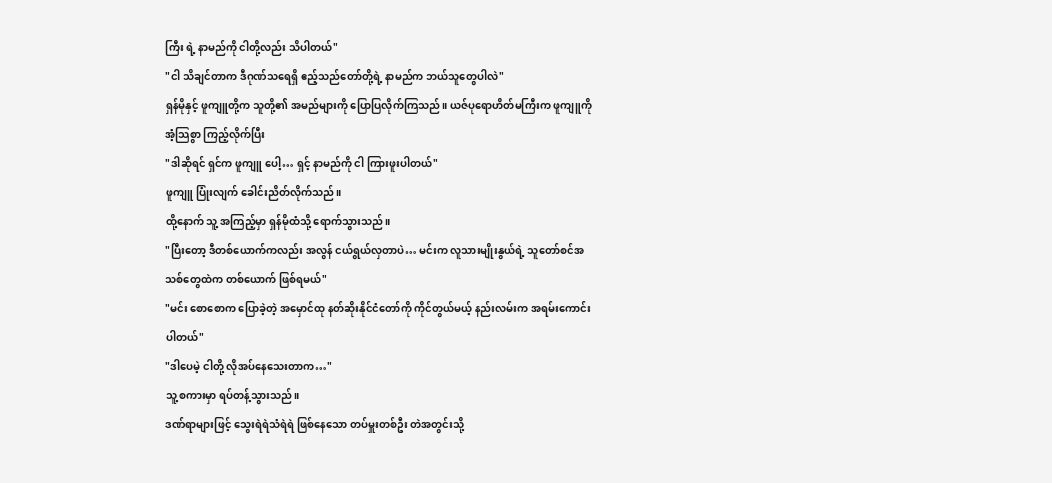ကြီး ရဲ့ နာမည်ကို ငါတို့လည်း သိပါတယ်"
"ငါ သိချင်တာက ဒီဂုဏ်သရေရှိ ဧည့်သည်တော်တို့ရဲ့ နာမည်က ဘယ်သူတွေပါလဲ"
ရှန်မိုနှင့် ဖူကျူတို့က သူတို့၏ အမည်များကို ပြောပြလိုက်ကြသည်။ ယဇ်ပုရောဟိတ်မကြီးက ဖူကျူကို အံ့သြစွာ ကြည့်လိုက်ပြီး
"ဒါဆိုရင် ရှင်က ဖူကျူ ပေါ့… ရှင့် နာမည်ကို ငါ ကြားဖူးပါတယ်"
ဖူကျူ ပြုံးလျက် ခေါင်းညိတ်လိုက်သည်။
ထို့နောက် သူ့ အကြည့်မှာ ရှန်မိုထံသို့ ရောက်သွားသည်။
"ပြီးတော့ ဒီတစ်ယောက်ကလည်း အလွန် ငယ်ရွယ်လှတာပဲ… မင်းက လူသားမျိုးနွယ်ရဲ့ သူတော်စင်အသစ်တွေထဲက တစ်ယောက် ဖြစ်ရမယ်"
"မင်း စောစောက ပြောခဲ့တဲ့ အမှောင်ထု နတ်ဆိုးနိုင်ငံတော်ကို ကိုင်တွယ်မယ့် နည်းလမ်းက အရမ်းကောင်းပါတယ်"
"ဒါပေမဲ့ ငါတို့ လိုအပ်နေသေးတာက…"
သူ့ စကားမှာ ရပ်တန့်သွားသည်။
ဒဏ်ရာများဖြင့် သွေးရဲရဲသံရဲရဲ ဖြစ်နေသော တပ်မှူးတစ်ဦး တဲအတွင်းသို့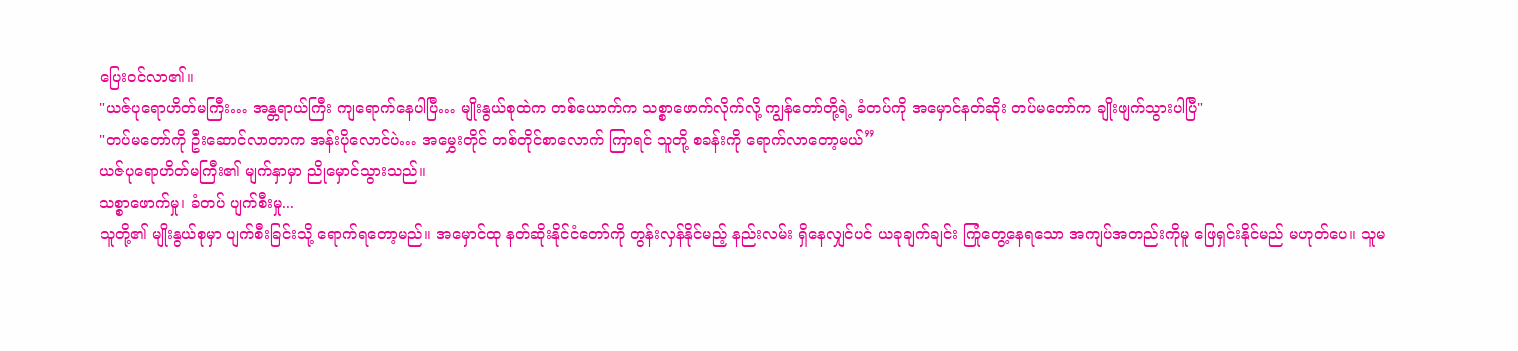ပြေးဝင်လာ၏။
"ယဇ်ပုရောဟိတ်မကြီး… အန္တရာယ်ကြီး ကျရောက်နေပါပြီ… မျိုးနွယ်စုထဲက တစ်ယောက်က သစ္စာဖောက်လိုက်လို့ ကျွန်တော်တို့ရဲ့ ခံတပ်ကို အမှောင်နတ်ဆိုး တပ်မတော်က ချိုးဖျက်သွားပါပြီ"
"တပ်မတော်ကို ဦးဆောင်လာတာက အန်းပိုလောင်ပဲ… အမွှေးတိုင် တစ်တိုင်စာလောက် ကြာရင် သူတို့ စခန်းကို ရောက်လာတော့မယ်”
ယဇ်ပုရောဟိတ်မကြီး၏ မျက်နှာမှာ ညိုမှောင်သွားသည်။
သစ္စာဖောက်မှု၊ ခံတပ် ပျက်စီးမှု...
သူတို့၏ မျိုးနွယ်စုမှာ ပျက်စီးခြင်းသို့ ရောက်ရတော့မည်။ အမှောင်ထု နတ်ဆိုးနိုင်ငံတော်ကို တွန်းလှန်နိုင်မည့် နည်းလမ်း ရှိနေလျှင်ပင် ယခုချက်ချင်း ကြုံတွေ့နေရသော အကျပ်အတည်းကိုမူ ဖြေရှင်းနိုင်မည် မဟုတ်ပေ။ သူမ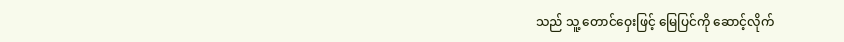သည် သူ့ တောင်ဝှေးဖြင့် မြေပြင်ကို ဆောင့်လိုက်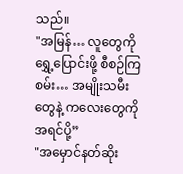သည်။
"အမြန်… လူတွေကို ရွှေ့ပြောင်းဖို့ စီစဉ်ကြစမ်း… အမျိုးသမီးတွေနဲ့ ကလေးတွေကို အရင်ပို့”
"အမှောင်နတ်ဆိုး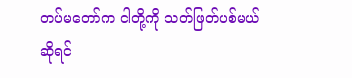တပ်မတော်က ငါတို့ကို သတ်ဖြတ်ပစ်မယ် ဆိုရင်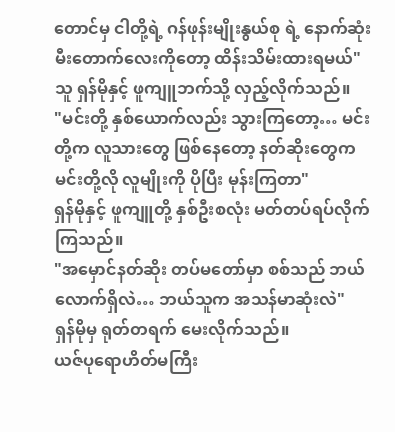တောင်မှ ငါတို့ရဲ့ ဂန်ဖုန်းမျိုးနွယ်စု ရဲ့ နောက်ဆုံး မီးတောက်လေးကိုတော့ ထိန်းသိမ်းထားရမယ်"
သူ ရှန်မိုနှင့် ဖူကျူဘက်သို့ လှည့်လိုက်သည်။
"မင်းတို့ နှစ်ယောက်လည်း သွားကြတော့… မင်းတို့က လူသားတွေ ဖြစ်နေတော့ နတ်ဆိုးတွေက မင်းတို့လို လူမျိုးကို ပိုပြီး မုန်းကြတာ"
ရှန်မိုနှင့် ဖူကျူတို့ နှစ်ဦးစလုံး မတ်တပ်ရပ်လိုက်ကြသည်။
"အမှောင်နတ်ဆိုး တပ်မတော်မှာ စစ်သည် ဘယ်လောက်ရှိလဲ… ဘယ်သူက အသန်မာဆုံးလဲ"
ရှန်မိုမှ ရုတ်တရက် မေးလိုက်သည်။
ယဇ်ပုရောဟိတ်မကြီး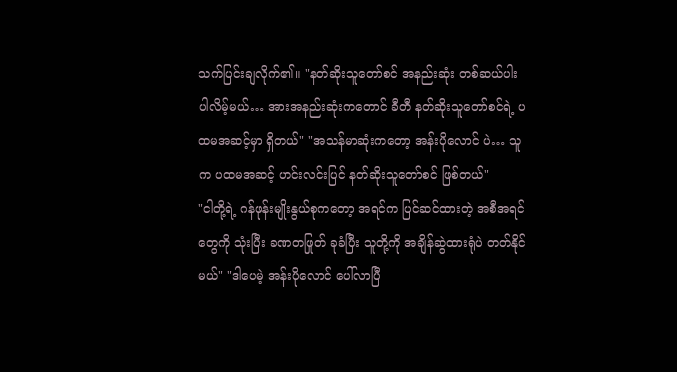သက်ပြင်းချလိုက်၏။ "နတ်ဆိုးသူတော်စင် အနည်းဆုံး တစ်ဆယ်ပါး ပါလိမ့်မယ်… အားအနည်းဆုံးကတောင် ခီတီ နတ်ဆိုးသူတော်စင်ရဲ့ ပထမအဆင့်မှာ ရှိတယ်" "အသန်မာဆုံးကတော့ အန်းပိုလောင် ပဲ… သူက ပထမအဆင့် ဟင်းလင်းပြင် နတ်ဆိုးသူတော်စင် ဖြစ်တယ်"
"ငါတို့ရဲ့ ဂန်ဖုန်းမျိုးနွယ်စုကတော့ အရင်က ပြင်ဆင်ထားတဲ့ အစီအရင်တွေကို သုံးပြီး ခဏတဖြုတ် ခုခံပြီး သူတို့ကို အချိန်ဆွဲထားရုံပဲ တတ်နိုင်မယ်" "ဒါပေမဲ့ အန်းပိုလောင် ပေါ်လာပြီ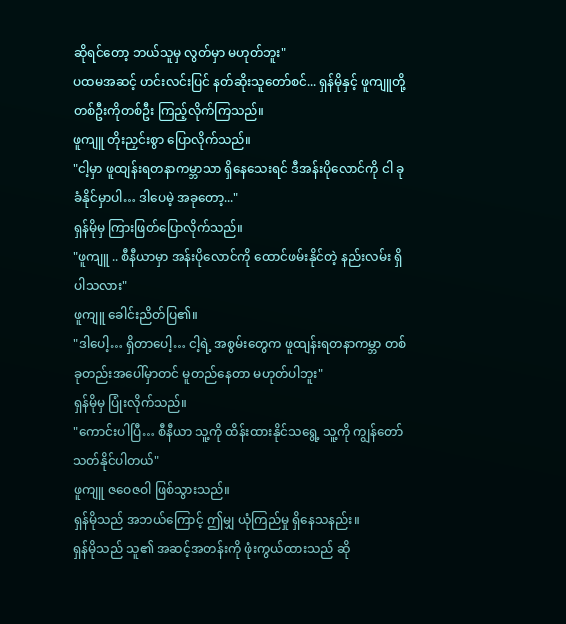ဆိုရင်တော့ ဘယ်သူမှ လွတ်မှာ မဟုတ်ဘူး"
ပထမအဆင့် ဟင်းလင်းပြင် နတ်ဆိုးသူတော်စင်... ရှန်မိုနှင့် ဖူကျူတို့ တစ်ဦးကိုတစ်ဦး ကြည့်လိုက်ကြသည်။
ဖူကျူ တိုးညှင်းစွာ ပြောလိုက်သည်။
"ငါ့မှာ ဖူထျန်းရတနာကမ္ဘာသာ ရှိနေသေးရင် ဒီအန်းပိုလောင်ကို ငါ ခုခံနိုင်မှာပါ… ဒါပေမဲ့ အခုတော့..."
ရှန်မိုမှ ကြားဖြတ်ပြောလိုက်သည်။
"ဖူကျူ .. စီနီယာမှာ အန်းပိုလောင်ကို ထောင်ဖမ်းနိုင်တဲ့ နည်းလမ်း ရှိပါသလား"
ဖူကျူ ခေါင်းညိတ်ပြ၏။
"ဒါပေါ့… ရှိတာပေါ့… ငါ့ရဲ့ အစွမ်းတွေက ဖူထျန်းရတနာကမ္ဘာ တစ်ခုတည်းအပေါ်မှာတင် မူတည်နေတာ မဟုတ်ပါဘူး"
ရှန်မိုမှ ပြုံးလိုက်သည်။
"ကောင်းပါပြီ… စီနီယာ သူ့ကို ထိန်းထားနိုင်သရွေ့ သူ့ကို ကျွန်တော် သတ်နိုင်ပါတယ်"
ဖူကျူ ဇဝေဇဝါ ဖြစ်သွားသည်။
ရှန်မိုသည် အဘယ်ကြောင့် ဤမျှ ယုံကြည်မှု ရှိနေသနည်း။
ရှန်မိုသည် သူ၏ အဆင့်အတန်းကို ဖုံးကွယ်ထားသည် ဆို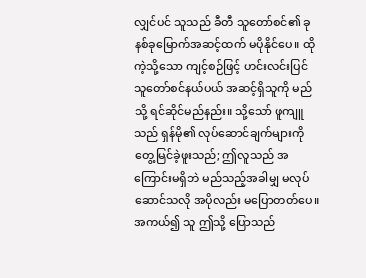လျှင်ပင် သူသည် ခီတီ သူတော်စင်၏ ခုနစ်ခုမြောက်အဆင့်ထက် မပိုနိုင်ပေ။ ထိုကဲ့သို့သော ကျင့်စဉ်ဖြင့် ဟင်းလင်းပြင် သူတော်စင်နယ်ပယ် အဆင့်ရှိသူကို မည်သို့ ရင်ဆိုင်မည်နည်း။ သို့သော် ဖူကျူသည် ရှန်မို၏ လုပ်ဆောင်ချက်များကို တွေ့မြင်ခဲ့ဖူးသည်; ဤလူသည် အကြောင်းမရှိဘဲ မည်သည့်အခါမျှ မလုပ်ဆောင်သလို အပိုလည်း မပြောတတ်ပေ။ အကယ်၍ သူ ဤသို့ ပြောသည်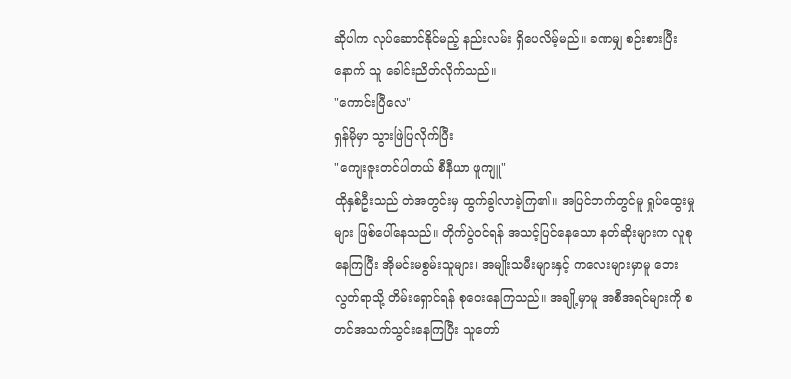ဆိုပါက လုပ်ဆောင်နိုင်မည့် နည်းလမ်း ရှိပေလိမ့်မည်။ ခဏမျှ စဉ်းစားပြီးနောက် သူ ခေါင်းညိတ်လိုက်သည်။
"ကောင်းပြီလေ"
ရှန်မိုမှာ သွားဖြဲပြလိုက်ပြီး
"ကျေးဇူးတင်ပါတယ် စီနီယာ ဖူကျူ"
ထိုနှစ်ဦးသည် တဲအတွင်းမှ ထွက်ခွါလာခဲ့ကြ၏။ အပြင်ဘက်တွင်မူ ရှုပ်ထွေးမှုများ ဖြစ်ပေါ်နေသည်။ တိုက်ပွဲဝင်ရန် အသင့်ပြင်နေသော နတ်ဆိုးများက လူစုနေကြပြီး အိုမင်းမစွမ်းသူများ၊ အမျိုးသမီးများနှင့် ကလေးများမှာမူ ဘေးလွတ်ရာသို့ တိမ်းရှောင်ရန် စုဝေးနေကြသည်။ အချို့မှာမူ အစီအရင်များကို စတင်အသက်သွင်းနေကြပြီး သူတော်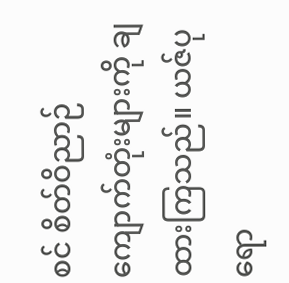စင် စိတ်ဝိညာဉ်ကျောက်တုံးများကို ချထားကြသည်။ ယဇ်ပုရော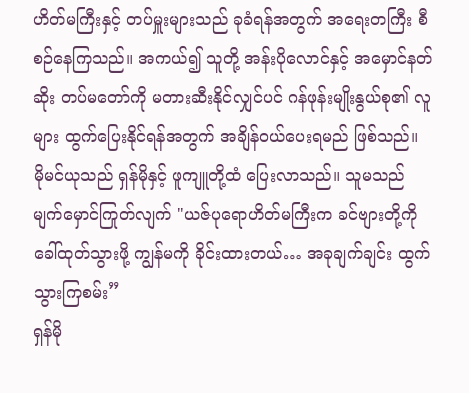ဟိတ်မကြီးနှင့် တပ်မှူးများသည် ခုခံရန်အတွက် အရေးတကြီး စီစဉ်နေကြသည်။ အကယ်၍ သူတို့ အန်းပိုလောင်နှင့် အမှောင်နတ်ဆိုး တပ်မတော်ကို မတားဆီးနိုင်လျှင်ပင် ဂန်ဖုန်းမျိုးနွယ်စု၏ လူများ ထွက်ပြေးနိုင်ရန်အတွက် အချိန်ဝယ်ပေးရမည် ဖြစ်သည်။
မိုမင်ယုသည် ရှန်မိုနှင့် ဖူကျူတို့ထံ ပြေးလာသည်။ သူမသည် မျက်မှောင်ကြုတ်လျက် "ယဇ်ပုရောဟိတ်မကြီးက ခင်ဗျားတို့ကို ခေါ်ထုတ်သွားဖို့ ကျွန်မကို ခိုင်းထားတယ်… အခုချက်ချင်း ထွက်သွားကြစမ်း”
ရှန်မို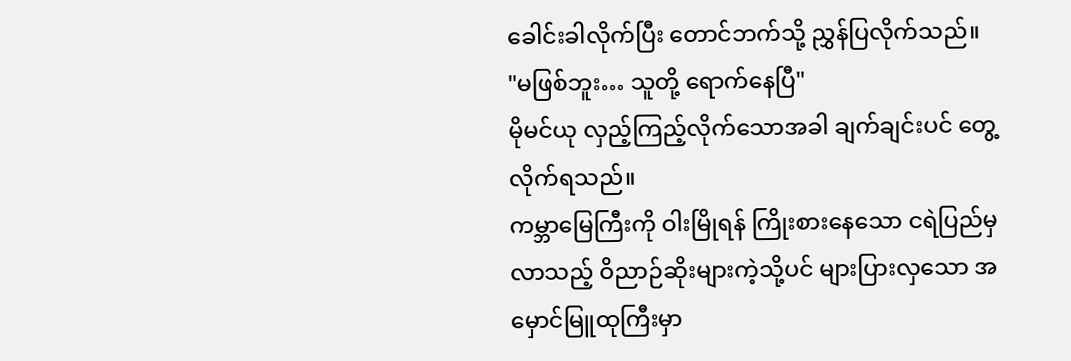ခေါင်းခါလိုက်ပြီး တောင်ဘက်သို့ ညွှန်ပြလိုက်သည်။
"မဖြစ်ဘူး… သူတို့ ရောက်နေပြီ"
မိုမင်ယု လှည့်ကြည့်လိုက်သောအခါ ချက်ချင်းပင် တွေ့လိုက်ရသည်။
ကမ္ဘာမြေကြီးကို ဝါးမြိုရန် ကြိုးစားနေသော ငရဲပြည်မှ လာသည့် ဝိညာဉ်ဆိုးများကဲ့သို့ပင် များပြားလှသော အမှောင်မြူထုကြီးမှာ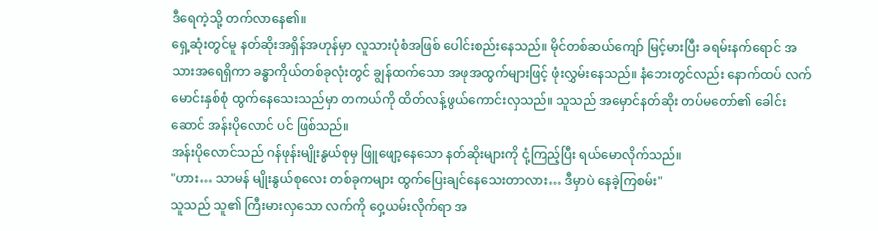ဒီရေကဲ့သို့ တက်လာနေ၏။
ရှေ့ဆုံးတွင်မူ နတ်ဆိုးအရှိန်အဟုန်မှာ လူသားပုံစံအဖြစ် ပေါင်းစည်းနေသည်။ မိုင်တစ်ဆယ်ကျော် မြင့်မားပြီး ခရမ်းနက်ရောင် အသားအရေရှိကာ ခန္ဓာကိုယ်တစ်ခုလုံးတွင် ချွန်ထက်သော အဖုအထွက်များဖြင့် ဖုံးလွှမ်းနေသည်။ နံဘေးတွင်လည်း နောက်ထပ် လက်မောင်းနှစ်စုံ ထွက်နေသေးသည်မှာ တကယ်ကို ထိတ်လန့်ဖွယ်ကောင်းလှသည်။ သူသည် အမှောင်နတ်ဆိုး တပ်မတော်၏ ခေါင်းဆောင် အန်းပိုလောင် ပင် ဖြစ်သည်။
အန်းပိုလောင်သည် ဂန်ဖုန်းမျိုးနွယ်စုမှ ဖြူဖျော့နေသော နတ်ဆိုးများကို ငုံ့ကြည့်ပြီး ရယ်မောလိုက်သည်။
"ဟား… သာမန် မျိုးနွယ်စုလေး တစ်ခုကများ ထွက်ပြေးချင်နေသေးတာလား… ဒီမှာပဲ နေခဲ့ကြစမ်း"
သူသည် သူ၏ ကြီးမားလှသော လက်ကို ဝှေ့ယမ်းလိုက်ရာ အ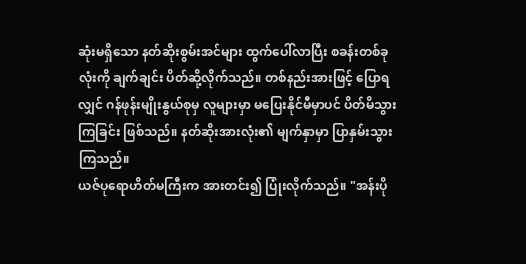ဆုံးမရှိသော နတ်ဆိုးစွမ်းအင်များ ထွက်ပေါ်လာပြီး စခန်းတစ်ခုလုံးကို ချက်ချင်း ပိတ်ဆို့လိုက်သည်။ တစ်နည်းအားဖြင့် ပြောရလျှင် ဂန်ဖုန်းမျိုးနွယ်စုမှ လူများမှာ မပြေးနိုင်မီမှာပင် ပိတ်မိသွားကြခြင်း ဖြစ်သည်။ နတ်ဆိုးအားလုံး၏ မျက်နှာမှာ ပြာနှမ်းသွားကြသည်။
ယဇ်ပုရောဟိတ်မကြီးက အားတင်း၍ ပြုံးလိုက်သည်။ "အန်းပို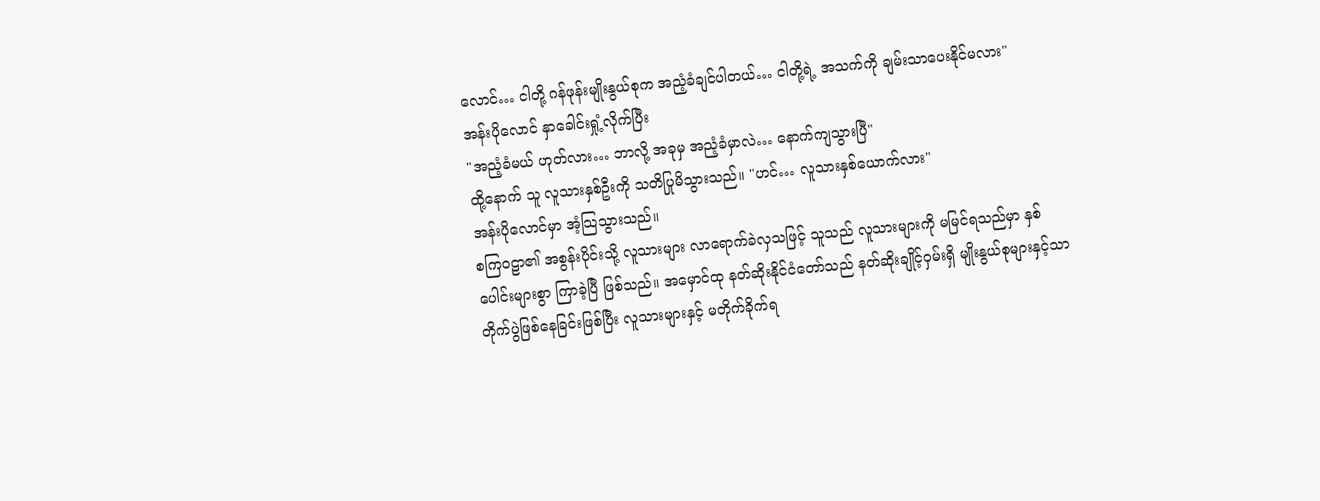လောင်… ငါတို့ ဂန်ဖုန်းမျိုးနွယ်စုက အညံ့ခံချင်ပါတယ်… ငါတို့ရဲ့ အသက်ကို ချမ်းသာပေးနိုင်မလား"
အန်းပိုလောင် နှာခေါင်းရှုံ့လိုက်ပြီး
"အညံ့ခံမယ် ဟုတ်လား… ဘာလို့ အခုမှ အညံ့ခံမှာလဲ… နောက်ကျသွားပြီ"
ထို့နောက် သူ လူသားနှစ်ဦးကို သတိပြုမိသွားသည်။ "ဟင်… လူသားနှစ်ယောက်လား"
အန်းပိုလောင်မှာ အံ့သြသွားသည်။
စကြဝဠာ၏ အစွန်းပိုင်းသို့ လူသားများ လာရောက်ခဲလှသဖြင့် သူသည် လူသားများကို မမြင်ရသည်မှာ နှစ်ပေါင်းများစွာ ကြာခဲ့ပြီ ဖြစ်သည်။ အမှောင်ထု နတ်ဆိုးနိုင်ငံတော်သည် နတ်ဆိုးချိုင့်ဝှမ်းရှိ မျိုးနွယ်စုများနှင့်သာ တိုက်ပွဲဖြစ်နေခြင်းဖြစ်ပြီး လူသားများနှင့် မတိုက်ခိုက်ရ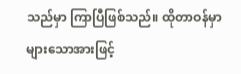သည်မှာ ကြာပြီဖြစ်သည်။ ထိုတာဝန်မှာ များသောအားဖြင့်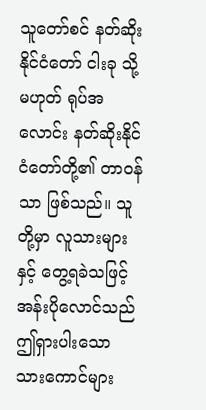သူတော်စင် နတ်ဆိုးနိုင်ငံတော် ငါးခု သို့မဟုတ် ရုပ်အလောင်း နတ်ဆိုးနိုင်ငံတော်တို့၏ တာဝန်သာ ဖြစ်သည်။ သူတို့မှာ လူသားများနှင့် တွေ့ရခဲသဖြင့် အန်းပိုလောင်သည် ဤရှားပါးသော သားကောင်များ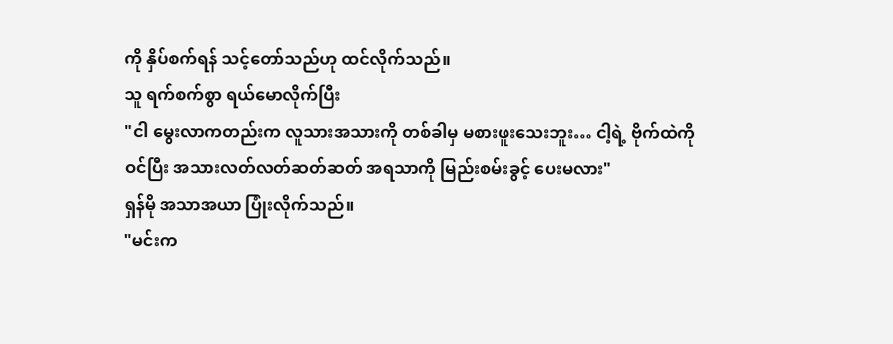ကို နှိပ်စက်ရန် သင့်တော်သည်ဟု ထင်လိုက်သည်။
သူ ရက်စက်စွာ ရယ်မောလိုက်ပြီး
"ငါ မွေးလာကတည်းက လူသားအသားကို တစ်ခါမှ မစားဖူးသေးဘူး… ငါ့ရဲ့ ဗိုက်ထဲကို ဝင်ပြီး အသားလတ်လတ်ဆတ်ဆတ် အရသာကို မြည်းစမ်းခွင့် ပေးမလား"
ရှန်မို အသာအယာ ပြုံးလိုက်သည်။
"မင်းက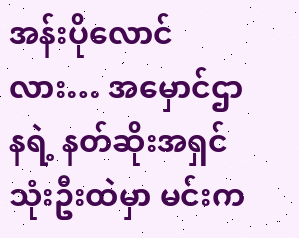အန်းပိုလောင်လား… အမှောင်ဌာနရဲ့ နတ်ဆိုးအရှင် သုံးဦးထဲမှာ မင်းက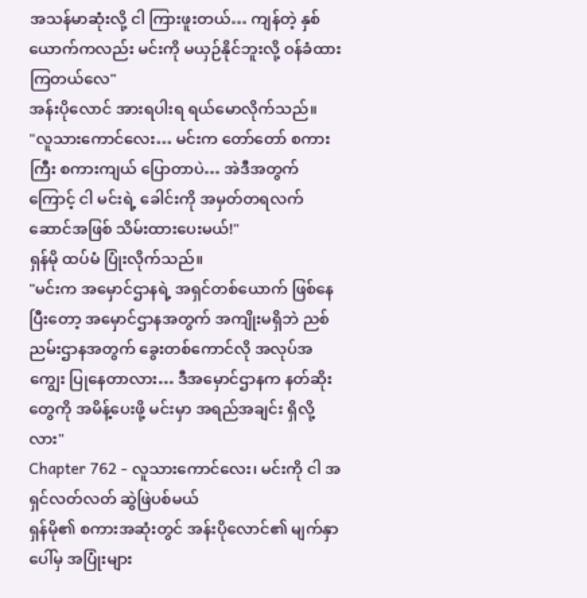အသန်မာဆုံးလို့ ငါ ကြားဖူးတယ်… ကျန်တဲ့ နှစ်ယောက်ကလည်း မင်းကို မယှဉ်နိုင်ဘူးလို့ ဝန်ခံထားကြတယ်လေ"
အန်းပိုလောင် အားရပါးရ ရယ်မောလိုက်သည်။
"လူသားကောင်လေး… မင်းက တော်တော် စကားကြီး စကားကျယ် ပြောတာပဲ… အဲဒီအတွက်ကြောင့် ငါ မင်းရဲ့ ခေါင်းကို အမှတ်တရလက်ဆောင်အဖြစ် သိမ်းထားပေးမယ်!"
ရှန်မို ထပ်မံ ပြုံးလိုက်သည်။
"မင်းက အမှောင်ဌာနရဲ့ အရှင်တစ်ယောက် ဖြစ်နေပြီးတော့ အမှောင်ဌာနအတွက် အကျိုးမရှိဘဲ ညစ်ညမ်းဌာနအတွက် ခွေးတစ်ကောင်လို အလုပ်အကျွေး ပြုနေတာလား… ဒီအမှောင်ဌာနက နတ်ဆိုးတွေကို အမိန့်ပေးဖို့ မင်းမှာ အရည်အချင်း ရှိလို့လား"
Chapter 762 - လူသားကောင်လေး၊ မင်းကို ငါ အရှင်လတ်လတ် ဆွဲဖြဲပစ်မယ်
ရှန်မို၏ စကားအဆုံးတွင် အန်းပိုလောင်၏ မျက်နှာပေါ်မှ အပြုံးများ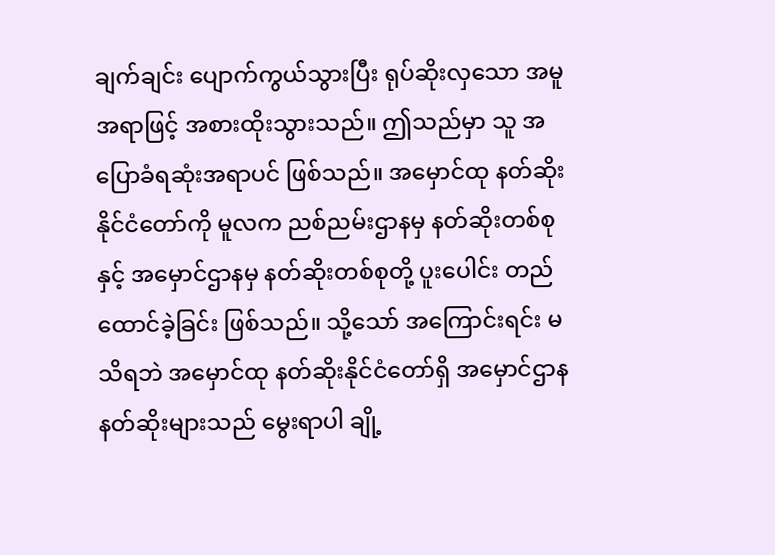ချက်ချင်း ပျောက်ကွယ်သွားပြီး ရုပ်ဆိုးလှသော အမူအရာဖြင့် အစားထိုးသွားသည်။ ဤသည်မှာ သူ အပြောခံရဆုံးအရာပင် ဖြစ်သည်။ အမှောင်ထု နတ်ဆိုးနိုင်ငံတော်ကို မူလက ညစ်ညမ်းဌာနမှ နတ်ဆိုးတစ်စုနှင့် အမှောင်ဌာနမှ နတ်ဆိုးတစ်စုတို့ ပူးပေါင်း တည်ထောင်ခဲ့ခြင်း ဖြစ်သည်။ သို့သော် အကြောင်းရင်း မသိရဘဲ အမှောင်ထု နတ်ဆိုးနိုင်ငံတော်ရှိ အမှောင်ဌာန နတ်ဆိုးများသည် မွေးရာပါ ချို့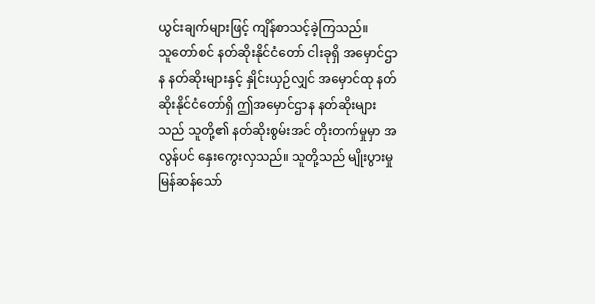ယွင်းချက်များဖြင့် ကျိန်စာသင့်ခဲ့ကြသည်။
သူတော်စင် နတ်ဆိုးနိုင်ငံတော် ငါးခုရှိ အမှောင်ဌာန နတ်ဆိုးများနှင့် နှိုင်းယှဉ်လျှင် အမှောင်ထု နတ်ဆိုးနိုင်ငံတော်ရှိ ဤအမှောင်ဌာန နတ်ဆိုးများသည် သူတို့၏ နတ်ဆိုးစွမ်းအင် တိုးတက်မှုမှာ အလွန်ပင် နှေးကွေးလှသည်။ သူတို့သည် မျိုးပွားမှု မြန်ဆန်သော်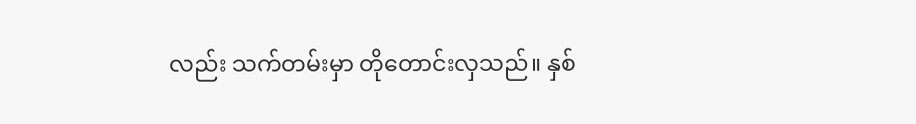လည်း သက်တမ်းမှာ တိုတောင်းလှသည်။ နှစ်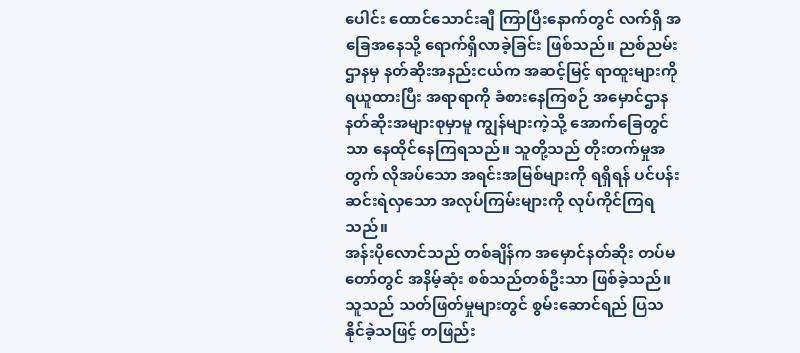ပေါင်း ထောင်သောင်းချီ ကြာပြီးနောက်တွင် လက်ရှိ အခြေအနေသို့ ရောက်ရှိလာခဲ့ခြင်း ဖြစ်သည်။ ညစ်ညမ်းဌာနမှ နတ်ဆိုးအနည်းငယ်က အဆင့်မြင့် ရာထူးများကို ရယူထားပြီး အရာရာကို ခံစားနေကြစဉ် အမှောင်ဌာန နတ်ဆိုးအများစုမှာမူ ကျွန်များကဲ့သို့ အောက်ခြေတွင်သာ နေထိုင်နေကြရသည်။ သူတို့သည် တိုးတက်မှုအတွက် လိုအပ်သော အရင်းအမြစ်များကို ရရှိရန် ပင်ပန်းဆင်းရဲလှသော အလုပ်ကြမ်းများကို လုပ်ကိုင်ကြရသည်။
အန်းပိုလောင်သည် တစ်ချိန်က အမှောင်နတ်ဆိုး တပ်မတော်တွင် အနိမ့်ဆုံး စစ်သည်တစ်ဦးသာ ဖြစ်ခဲ့သည်။ သူသည် သတ်ဖြတ်မှုများတွင် စွမ်းဆောင်ရည် ပြသနိုင်ခဲ့သဖြင့် တဖြည်း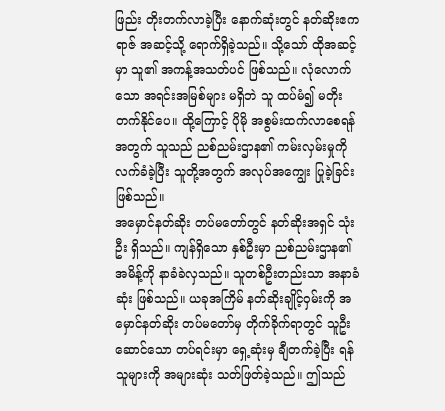ဖြည်း တိုးတက်လာခဲ့ပြီး နောက်ဆုံးတွင် နတ်ဆိုးဧကရာဇ် အဆင့်သို့ ရောက်ရှိခဲ့သည်။ သို့သော် ထိုအဆင့်မှာ သူ၏ အကန့်အသတ်ပင် ဖြစ်သည်။ လုံလောက်သော အရင်းအမြစ်များ မရှိဘဲ သူ ထပ်မံ၍ မတိုးတက်နိုင်ပေ။ ထို့ကြောင့် ပိုမို အစွမ်းထက်လာစေရန်အတွက် သူသည် ညစ်ညမ်းဌာန၏ ကမ်းလှမ်းမှုကို လက်ခံခဲ့ပြီး သူတို့အတွက် အလုပ်အကျွေး ပြုခဲ့ခြင်း ဖြစ်သည်။
အမှောင်နတ်ဆိုး တပ်မတော်တွင် နတ်ဆိုးအရှင် သုံးဦး ရှိသည်။ ကျန်ရှိသော နှစ်ဦးမှာ ညစ်ညမ်းဌာန၏ အမိန့်ကို နာခံခဲလှသည်။ သူတစ်ဦးတည်းသာ အနာခံဆုံး ဖြစ်သည်။ ယခုအကြိမ် နတ်ဆိုးချိုင့်ဝှမ်းကို အမှောင်နတ်ဆိုး တပ်မတော်မှ တိုက်ခိုက်ရာတွင် သူဦးဆောင်သော တပ်ရင်းမှာ ရှေ့ဆုံးမှ ချီတက်ခဲ့ပြီး ရန်သူများကို အများဆုံး သတ်ဖြတ်ခဲ့သည်။ ဤသည်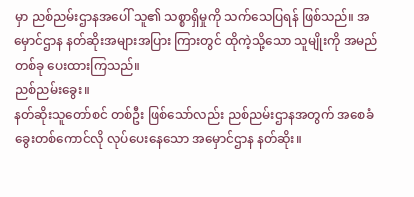မှာ ညစ်ညမ်းဌာနအပေါ် သူ၏ သစ္စာရှိမှုကို သက်သေပြရန် ဖြစ်သည်။ အမှောင်ဌာန နတ်ဆိုးအများအပြား ကြားတွင် ထိုကဲ့သို့သော သူမျိုးကို အမည်တစ်ခု ပေးထားကြသည်။
ညစ်ညမ်းခွေး။
နတ်ဆိုးသူတော်စင် တစ်ဦး ဖြစ်သော်လည်း ညစ်ညမ်းဌာနအတွက် အစေခံခွေးတစ်ကောင်လို လုပ်ပေးနေသော အမှောင်ဌာန နတ်ဆိုး။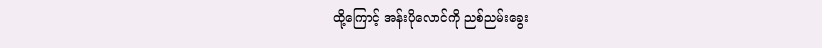ထို့ကြောင့် အန်းပိုလောင်ကို ညစ်ညမ်းခွေး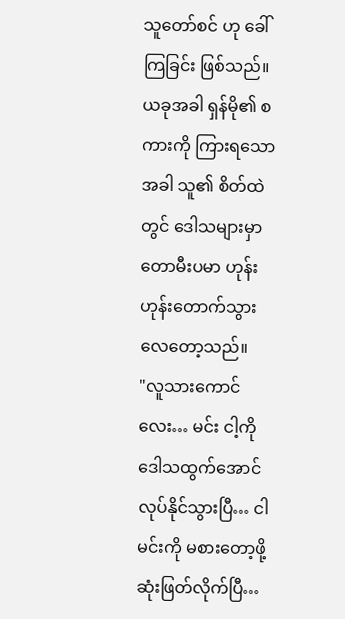သူတော်စင် ဟု ခေါ်ကြခြင်း ဖြစ်သည်။ ယခုအခါ ရှန်မို၏ စကားကို ကြားရသောအခါ သူ၏ စိတ်ထဲတွင် ဒေါသများမှာ တောမီးပမာ ဟုန်းဟုန်းတောက်သွားလေတော့သည်။
"လူသားကောင်လေး… မင်း ငါ့ကို ဒေါသထွက်အောင် လုပ်နိုင်သွားပြီ… ငါ မင်းကို မစားတော့ဖို့ ဆုံးဖြတ်လိုက်ပြီ…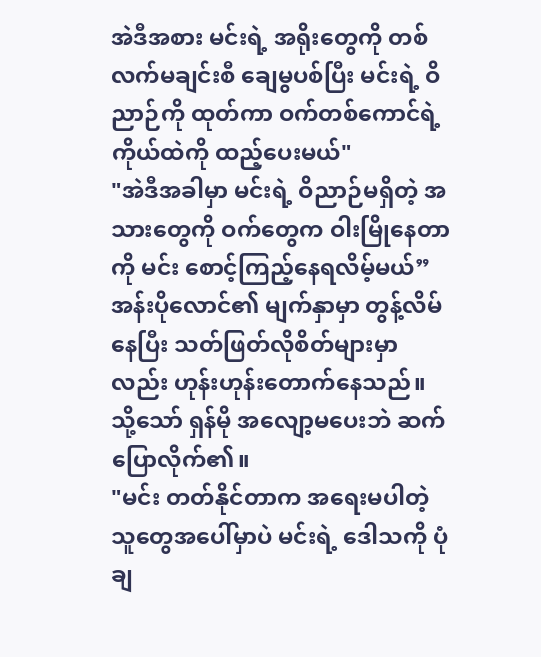အဲဒီအစား မင်းရဲ့ အရိုးတွေကို တစ်လက်မချင်းစီ ချေမွပစ်ပြီး မင်းရဲ့ ဝိညာဉ်ကို ထုတ်ကာ ဝက်တစ်ကောင်ရဲ့ ကိုယ်ထဲကို ထည့်ပေးမယ်"
"အဲဒီအခါမှာ မင်းရဲ့ ဝိညာဉ်မရှိတဲ့ အသားတွေကို ဝက်တွေက ဝါးမြိုနေတာကို မင်း စောင့်ကြည့်နေရလိမ့်မယ်”
အန်းပိုလောင်၏ မျက်နှာမှာ တွန့်လိမ်နေပြီး သတ်ဖြတ်လိုစိတ်များမှာလည်း ဟုန်းဟုန်းတောက်နေသည်။
သို့သော် ရှန်မို အလျော့မပေးဘဲ ဆက်ပြောလိုက်၏။
"မင်း တတ်နိုင်တာက အရေးမပါတဲ့ သူတွေအပေါ်မှာပဲ မင်းရဲ့ ဒေါသကို ပုံချ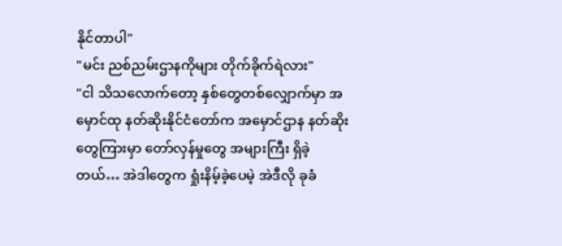နိုင်တာပါ"
"မင်း ညစ်ညမ်းဌာနကိုများ တိုက်ခိုက်ရဲလား"
"ငါ သိသလောက်တော့ နှစ်တွေတစ်လျှောက်မှာ အမှောင်ထု နတ်ဆိုးနိုင်ငံတော်က အမှောင်ဌာန နတ်ဆိုးတွေကြားမှာ တော်လှန်မှုတွေ အများကြီး ရှိခဲ့တယ်… အဲဒါတွေက ရှုံးနိမ့်ခဲ့ပေမဲ့ အဲဒီလို ခုခံ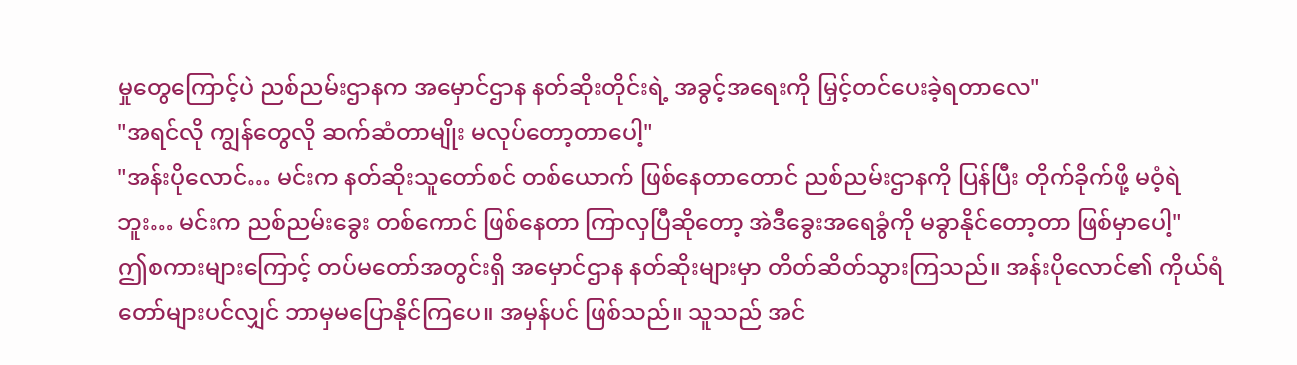မှုတွေကြောင့်ပဲ ညစ်ညမ်းဌာနက အမှောင်ဌာန နတ်ဆိုးတိုင်းရဲ့ အခွင့်အရေးကို မြှင့်တင်ပေးခဲ့ရတာလေ"
"အရင်လို ကျွန်တွေလို ဆက်ဆံတာမျိုး မလုပ်တော့တာပေါ့"
"အန်းပိုလောင်… မင်းက နတ်ဆိုးသူတော်စင် တစ်ယောက် ဖြစ်နေတာတောင် ညစ်ညမ်းဌာနကို ပြန်ပြီး တိုက်ခိုက်ဖို့ မဝံ့ရဲဘူး… မင်းက ညစ်ညမ်းခွေး တစ်ကောင် ဖြစ်နေတာ ကြာလှပြီဆိုတော့ အဲဒီခွေးအရေခွံကို မခွာနိုင်တော့တာ ဖြစ်မှာပေါ့"
ဤစကားများကြောင့် တပ်မတော်အတွင်းရှိ အမှောင်ဌာန နတ်ဆိုးများမှာ တိတ်ဆိတ်သွားကြသည်။ အန်းပိုလောင်၏ ကိုယ်ရံတော်များပင်လျှင် ဘာမှမပြောနိုင်ကြပေ။ အမှန်ပင် ဖြစ်သည်။ သူသည် အင်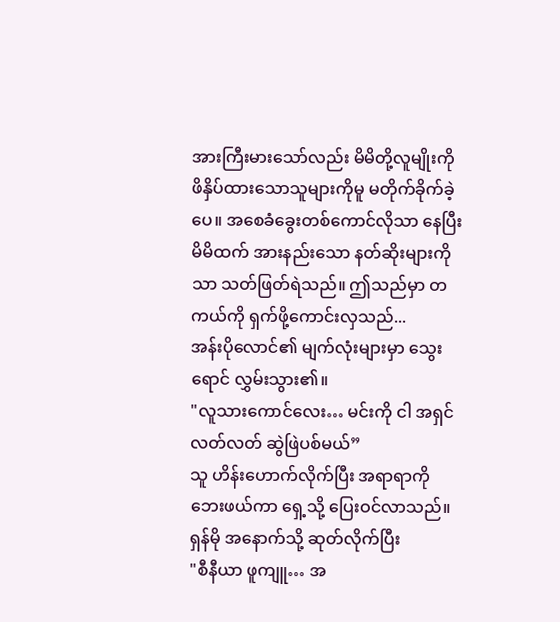အားကြီးမားသော်လည်း မိမိတို့လူမျိုးကို ဖိနှိပ်ထားသောသူများကိုမူ မတိုက်ခိုက်ခဲ့ပေ။ အစေခံခွေးတစ်ကောင်လိုသာ နေပြီး မိမိထက် အားနည်းသော နတ်ဆိုးများကိုသာ သတ်ဖြတ်ရဲသည်။ ဤသည်မှာ တကယ်ကို ရှက်ဖို့ကောင်းလှသည်...
အန်းပိုလောင်၏ မျက်လုံးများမှာ သွေးရောင် လွှမ်းသွား၏။
"လူသားကောင်လေး… မင်းကို ငါ အရှင်လတ်လတ် ဆွဲဖြဲပစ်မယ်”
သူ ဟိန်းဟောက်လိုက်ပြီး အရာရာကို ဘေးဖယ်ကာ ရှေ့သို့ ပြေးဝင်လာသည်။
ရှန်မို အနောက်သို့ ဆုတ်လိုက်ပြီး
"စီနီယာ ဖူကျူ… အ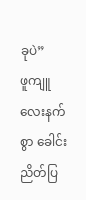ခုပဲ”
ဖူကျူ လေးနက်စွာ ခေါင်းညိတ်ပြ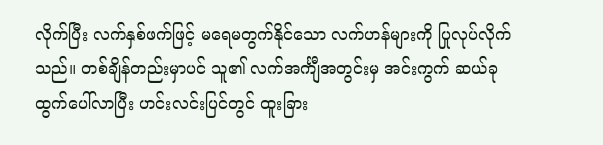လိုက်ပြီး လက်နှစ်ဖက်ဖြင့် မရေမတွက်နိုင်သော လက်ဟန်များကို ပြုလုပ်လိုက်သည်။ တစ်ချိန်တည်းမှာပင် သူ၏ လက်အင်္ကျီအတွင်းမှ အင်းကွက် ဆယ်ခု ထွက်ပေါ်လာပြီး ဟင်းလင်းပြင်တွင် ထူးခြား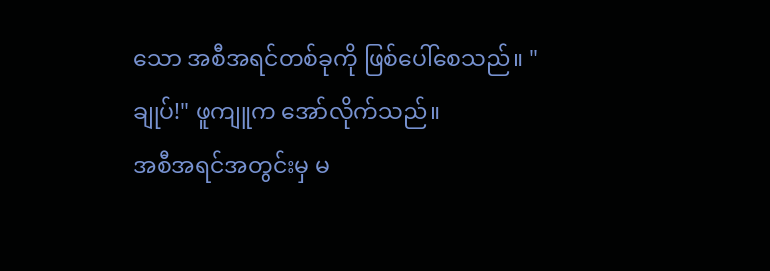သော အစီအရင်တစ်ခုကို ဖြစ်ပေါ်စေသည်။ "ချုပ်!" ဖူကျူက အော်လိုက်သည်။
အစီအရင်အတွင်းမှ မ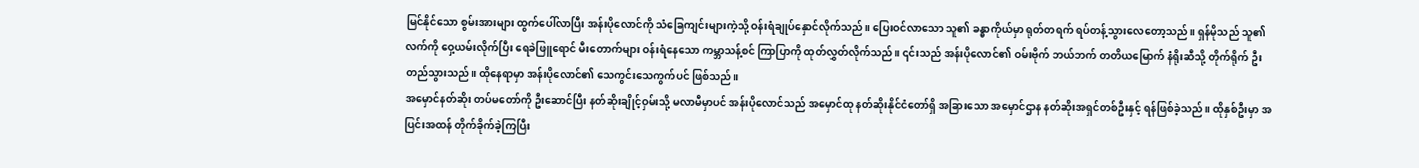မြင်နိုင်သော စွမ်းအားများ ထွက်ပေါ်လာပြီး အန်းပိုလောင်ကို သံခြေကျင်းများကဲ့သို့ ဝန်းရံချုပ်နှောင်လိုက်သည်။ ပြေးဝင်လာသော သူ၏ ခန္ဓာကိုယ်မှာ ရုတ်တရက် ရပ်တန့်သွားလေတော့သည်။ ရှန်မိုသည် သူ၏လက်ကို ဝှေ့ယမ်းလိုက်ပြီး ရေခဲဖြူရောင် မီးတောက်များ ဝန်းရံနေသော ကမ္ဘာသန့်စင် ကြာပြာကို ထုတ်လွှတ်လိုက်သည်။ ၎င်းသည် အန်းပိုလောင်၏ ဝမ်းဗိုက် ဘယ်ဘက် တတိယမြောက် နံရိုးဆီသို့ တိုက်ရိုက် ဦးတည်သွားသည်။ ထိုနေရာမှာ အန်းပိုလောင်၏ သေကွင်းသေကွက်ပင် ဖြစ်သည်။
အမှောင်နတ်ဆိုး တပ်မတော်ကို ဦးဆောင်ပြီး နတ်ဆိုးချိုင့်ဝှမ်းသို့ မလာမီမှာပင် အန်းပိုလောင်သည် အမှောင်ထု နတ်ဆိုးနိုင်ငံတော်ရှိ အခြားသော အမှောင်ဌာန နတ်ဆိုးအရှင်တစ်ဦးနှင့် ရန်ဖြစ်ခဲ့သည်။ ထိုနှစ်ဦးမှာ အပြင်းအထန် တိုက်ခိုက်ခဲ့ကြပြီး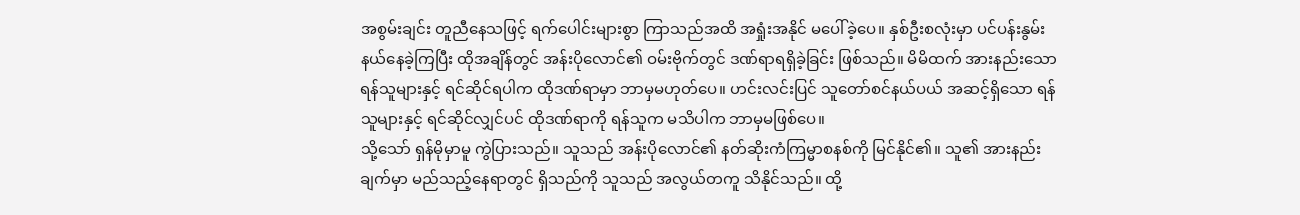အစွမ်းချင်း တူညီနေသဖြင့် ရက်ပေါင်းများစွာ ကြာသည်အထိ အရှုံးအနိုင် မပေါ်ခဲ့ပေ။ နှစ်ဦးစလုံးမှာ ပင်ပန်းနွမ်းနယ်နေခဲ့ကြပြီး ထိုအချိန်တွင် အန်းပိုလောင်၏ ဝမ်းဗိုက်တွင် ဒဏ်ရာရရှိခဲ့ခြင်း ဖြစ်သည်။ မိမိထက် အားနည်းသော ရန်သူများနှင့် ရင်ဆိုင်ရပါက ထိုဒဏ်ရာမှာ ဘာမှမဟုတ်ပေ။ ဟင်းလင်းပြင် သူတော်စင်နယ်ပယ် အဆင့်ရှိသော ရန်သူများနှင့် ရင်ဆိုင်လျှင်ပင် ထိုဒဏ်ရာကို ရန်သူက မသိပါက ဘာမှမဖြစ်ပေ။
သို့သော် ရှန်မိုမှာမူ ကွဲပြားသည်။ သူသည် အန်းပိုလောင်၏ နတ်ဆိုးကံကြမ္မာစနစ်ကို မြင်နိုင်၏။ သူ၏ အားနည်းချက်မှာ မည်သည့်နေရာတွင် ရှိသည်ကို သူသည် အလွယ်တကူ သိနိုင်သည်။ ထို့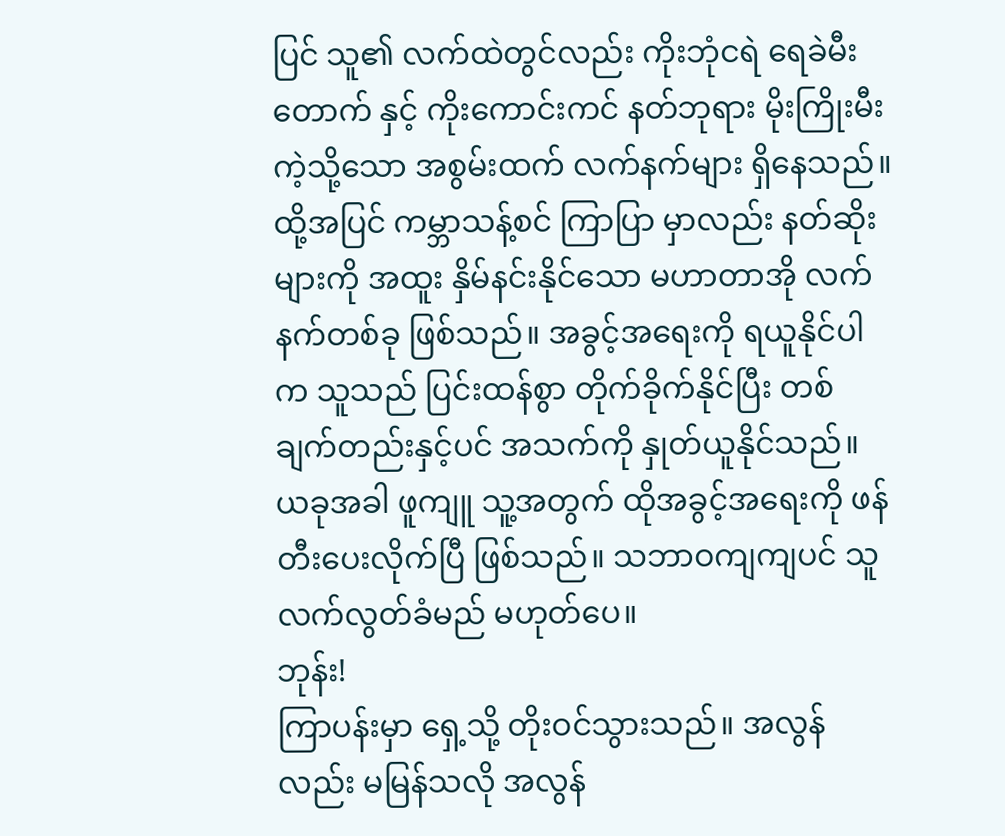ပြင် သူ၏ လက်ထဲတွင်လည်း ကိုးဘုံငရဲ ရေခဲမီးတောက် နှင့် ကိုးကောင်းကင် နတ်ဘုရား မိုးကြိုးမီးကဲ့သို့သော အစွမ်းထက် လက်နက်များ ရှိနေသည်။ ထို့အပြင် ကမ္ဘာသန့်စင် ကြာပြာ မှာလည်း နတ်ဆိုးများကို အထူး နှိမ်နင်းနိုင်သော မဟာတာအို လက်နက်တစ်ခု ဖြစ်သည်။ အခွင့်အရေးကို ရယူနိုင်ပါက သူသည် ပြင်းထန်စွာ တိုက်ခိုက်နိုင်ပြီး တစ်ချက်တည်းနှင့်ပင် အသက်ကို နှုတ်ယူနိုင်သည်။
ယခုအခါ ဖူကျူ သူ့အတွက် ထိုအခွင့်အရေးကို ဖန်တီးပေးလိုက်ပြီ ဖြစ်သည်။ သဘာဝကျကျပင် သူ လက်လွတ်ခံမည် မဟုတ်ပေ။
ဘုန်း!
ကြာပန်းမှာ ရှေ့သို့ တိုးဝင်သွားသည်။ အလွန်လည်း မမြန်သလို အလွန်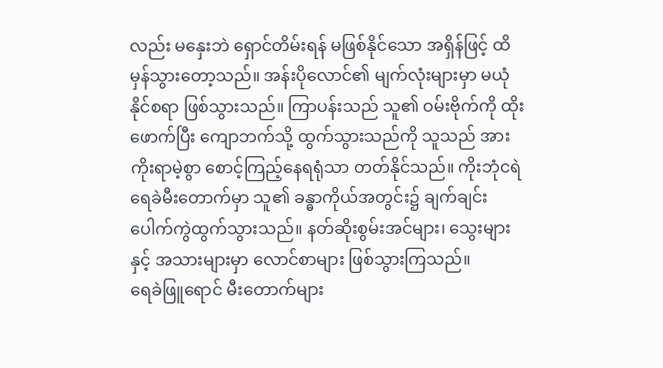လည်း မနှေးဘဲ ရှောင်တိမ်းရန် မဖြစ်နိုင်သော အရှိန်ဖြင့် ထိမှန်သွားတော့သည်။ အန်းပိုလောင်၏ မျက်လုံးများမှာ မယုံနိုင်စရာ ဖြစ်သွားသည်။ ကြာပန်းသည် သူ၏ ဝမ်းဗိုက်ကို ထိုးဖောက်ပြီး ကျောဘက်သို့ ထွက်သွားသည်ကို သူသည် အားကိုးရာမဲ့စွာ စောင့်ကြည့်နေရရုံသာ တတ်နိုင်သည်။ ကိုးဘုံငရဲ ရေခဲမီးတောက်မှာ သူ၏ ခန္ဓာကိုယ်အတွင်း၌ ချက်ချင်း ပေါက်ကွဲထွက်သွားသည်။ နတ်ဆိုးစွမ်းအင်များ၊ သွေးများနှင့် အသားများမှာ လောင်စာများ ဖြစ်သွားကြသည်။
ရေခဲဖြူရောင် မီးတောက်များ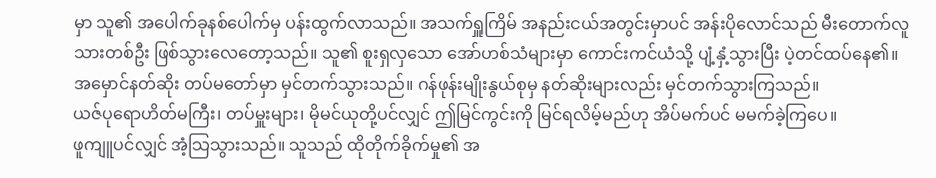မှာ သူ၏ အပေါက်ခုနစ်ပေါက်မှ ပန်းထွက်လာသည်။ အသက်ရှူကြိမ် အနည်းငယ်အတွင်းမှာပင် အန်းပိုလောင်သည် မီးတောက်လူသားတစ်ဦး ဖြစ်သွားလေတော့သည်။ သူ၏ စူးရှလှသော အော်ဟစ်သံများမှာ ကောင်းကင်ယံသို့ ပျံ့နှံ့သွားပြီး ပဲ့တင်ထပ်နေ၏။
အမှောင်နတ်ဆိုး တပ်မတော်မှာ မှင်တက်သွားသည်။ ဂန်ဖုန်းမျိုးနွယ်စုမှ နတ်ဆိုးများလည်း မှင်တက်သွားကြသည်။
ယဇ်ပုရောဟိတ်မကြီး၊ တပ်မှူးများ၊ မိုမင်ယုတို့ပင်လျှင် ဤမြင်ကွင်းကို မြင်ရလိမ့်မည်ဟု အိပ်မက်ပင် မမက်ခဲ့ကြပေ။
ဖူကျူပင်လျှင် အံ့သြသွားသည်။ သူသည် ထိုတိုက်ခိုက်မှု၏ အ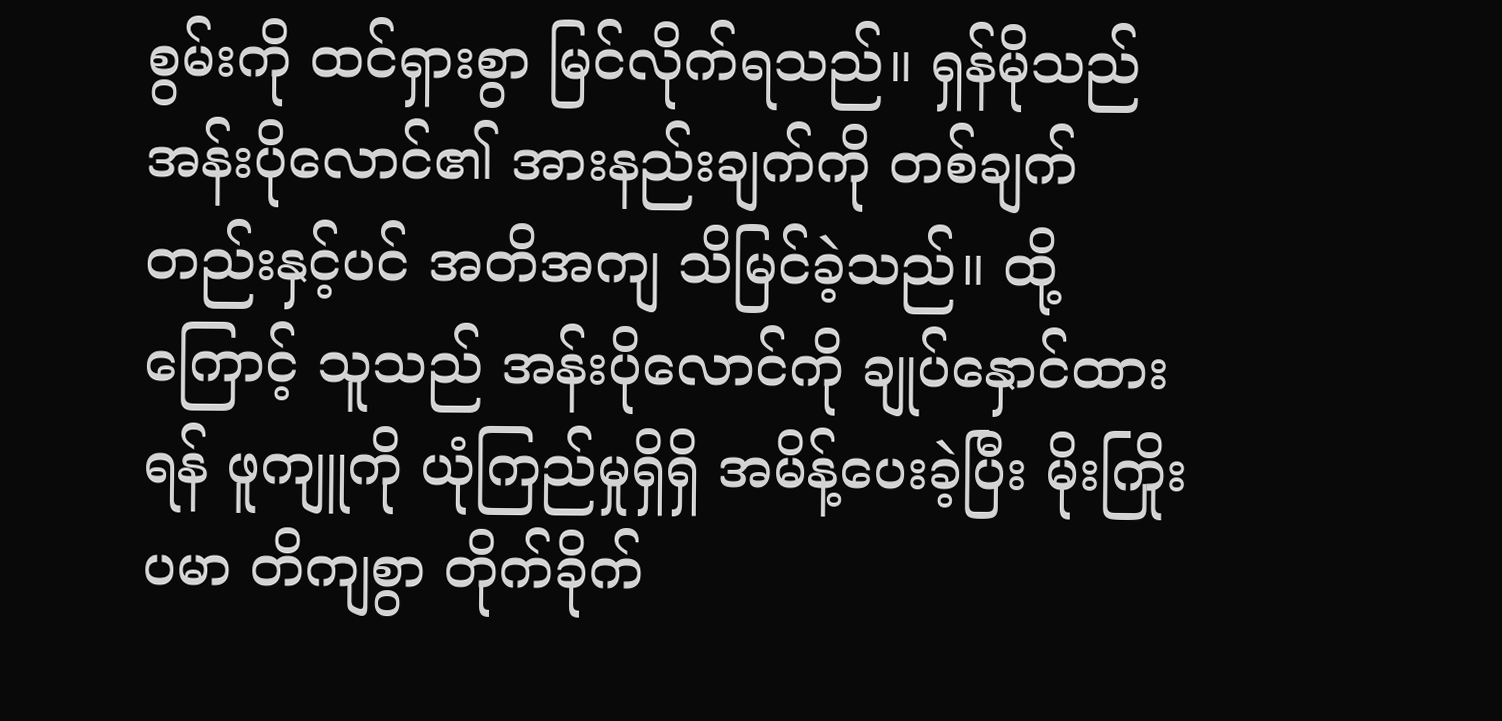စွမ်းကို ထင်ရှားစွာ မြင်လိုက်ရသည်။ ရှန်မိုသည် အန်းပိုလောင်၏ အားနည်းချက်ကို တစ်ချက်တည်းနှင့်ပင် အတိအကျ သိမြင်ခဲ့သည်။ ထို့ကြောင့် သူသည် အန်းပိုလောင်ကို ချုပ်နှောင်ထားရန် ဖူကျူကို ယုံကြည်မှုရှိရှိ အမိန့်ပေးခဲ့ပြီး မိုးကြိုးပမာ တိကျစွာ တိုက်ခိုက်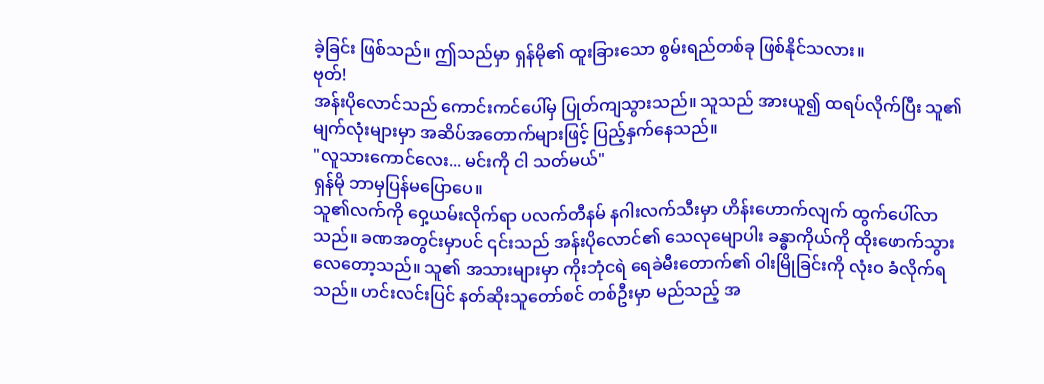ခဲ့ခြင်း ဖြစ်သည်။ ဤသည်မှာ ရှန်မို၏ ထူးခြားသော စွမ်းရည်တစ်ခု ဖြစ်နိုင်သလား။
ဗုတ်!
အန်းပိုလောင်သည် ကောင်းကင်ပေါ်မှ ပြုတ်ကျသွားသည်။ သူသည် အားယူ၍ ထရပ်လိုက်ပြီး သူ၏ မျက်လုံးများမှာ အဆိပ်အတောက်များဖြင့် ပြည့်နှက်နေသည်။
"လူသားကောင်လေး... မင်းကို ငါ သတ်မယ်"
ရှန်မို ဘာမှပြန်မပြောပေ။
သူ၏လက်ကို ဝှေ့ယမ်းလိုက်ရာ ပလက်တီနမ် နဂါးလက်သီးမှာ ဟိန်းဟောက်လျက် ထွက်ပေါ်လာသည်။ ခဏအတွင်းမှာပင် ၎င်းသည် အန်းပိုလောင်၏ သေလုမျောပါး ခန္ဓာကိုယ်ကို ထိုးဖောက်သွားလေတော့သည်။ သူ၏ အသားများမှာ ကိုးဘုံငရဲ ရေခဲမီးတောက်၏ ဝါးမြိုခြင်းကို လုံးဝ ခံလိုက်ရသည်။ ဟင်းလင်းပြင် နတ်ဆိုးသူတော်စင် တစ်ဦးမှာ မည်သည့် အ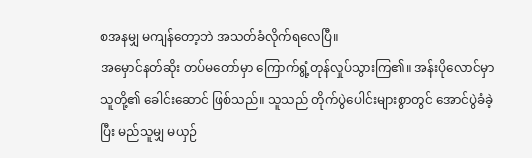စအနမျှ မကျန်တော့ဘဲ အသတ်ခံလိုက်ရလေပြီ။
အမှောင်နတ်ဆိုး တပ်မတော်မှာ ကြောက်ရွံ့တုန်လှုပ်သွားကြ၏။ အန်းပိုလောင်မှာ သူတို့၏ ခေါင်းဆောင် ဖြစ်သည်။ သူသည် တိုက်ပွဲပေါင်းများစွာတွင် အောင်ပွဲခံခဲ့ပြီး မည်သူမျှ မယှဉ်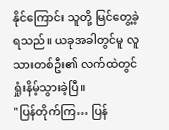နိုင်ကြောင်း သူတို့ မြင်တွေ့ခဲ့ရသည်။ ယခုအခါတွင်မူ လူသားတစ်ဦး၏ လက်ထဲတွင် ရှုံးနိမ့်သွားခဲ့ပြီ။
"ပြန်တိုက်ကြ… ပြန်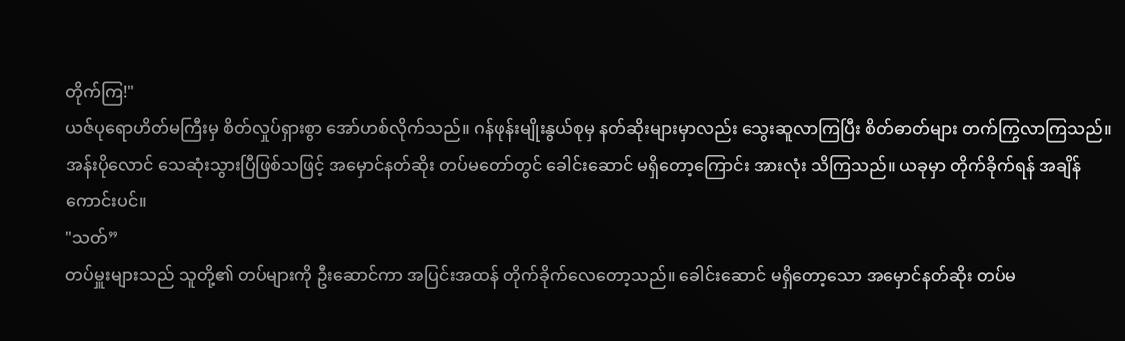တိုက်ကြ!"
ယဇ်ပုရောဟိတ်မကြီးမှ စိတ်လှုပ်ရှားစွာ အော်ဟစ်လိုက်သည်။ ဂန်ဖုန်းမျိုးနွယ်စုမှ နတ်ဆိုးများမှာလည်း သွေးဆူလာကြပြီး စိတ်ဓာတ်များ တက်ကြွလာကြသည်။ အန်းပိုလောင် သေဆုံးသွားပြီဖြစ်သဖြင့် အမှောင်နတ်ဆိုး တပ်မတော်တွင် ခေါင်းဆောင် မရှိတော့ကြောင်း အားလုံး သိကြသည်။ ယခုမှာ တိုက်ခိုက်ရန် အချိန်ကောင်းပင်။
"သတ်”
တပ်မှူးများသည် သူတို့၏ တပ်များကို ဦးဆောင်ကာ အပြင်းအထန် တိုက်ခိုက်လေတော့သည်။ ခေါင်းဆောင် မရှိတော့သော အမှောင်နတ်ဆိုး တပ်မ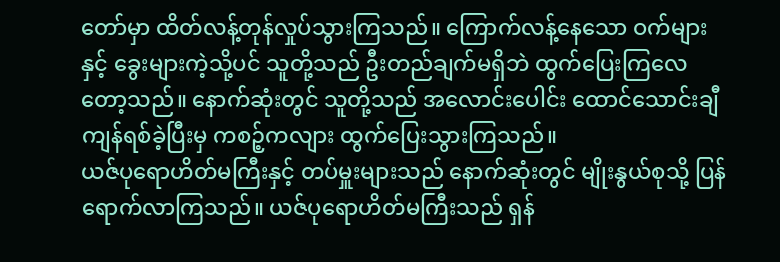တော်မှာ ထိတ်လန့်တုန်လှုပ်သွားကြသည်။ ကြောက်လန့်နေသော ဝက်များနှင့် ခွေးများကဲ့သို့ပင် သူတို့သည် ဦးတည်ချက်မရှိဘဲ ထွက်ပြေးကြလေတော့သည်။ နောက်ဆုံးတွင် သူတို့သည် အလောင်းပေါင်း ထောင်သောင်းချီ ကျန်ရစ်ခဲ့ပြီးမှ ကစဉ့်ကလျား ထွက်ပြေးသွားကြသည်။
ယဇ်ပုရောဟိတ်မကြီးနှင့် တပ်မှူးများသည် နောက်ဆုံးတွင် မျိုးနွယ်စုသို့ ပြန်ရောက်လာကြသည်။ ယဇ်ပုရောဟိတ်မကြီးသည် ရှန်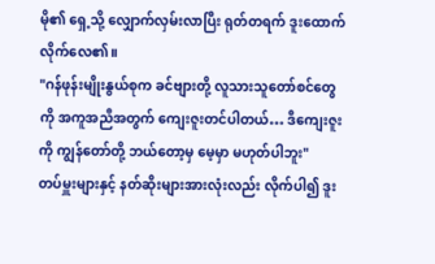မို၏ ရှေ့သို့ လျှောက်လှမ်းလာပြီး ရုတ်တရက် ဒူးထောက်လိုက်လေ၏။
"ဂန်ဖုန်းမျိုးနွယ်စုက ခင်ဗျားတို့ လူသားသူတော်စင်တွေကို အကူအညီအတွက် ကျေးဇူးတင်ပါတယ်… ဒီကျေးဇူးကို ကျွန်တော်တို့ ဘယ်တော့မှ မေ့မှာ မဟုတ်ပါဘူး"
တပ်မှူးများနှင့် နတ်ဆိုးများအားလုံးလည်း လိုက်ပါ၍ ဒူး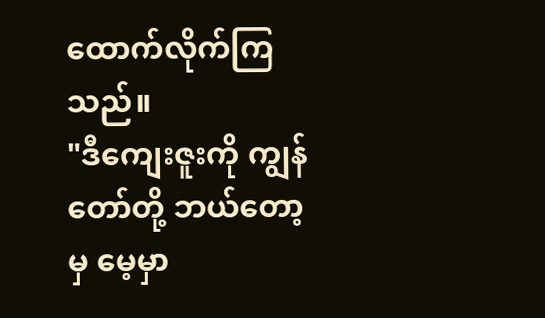ထောက်လိုက်ကြသည်။
"ဒီကျေးဇူးကို ကျွန်တော်တို့ ဘယ်တော့မှ မေ့မှာ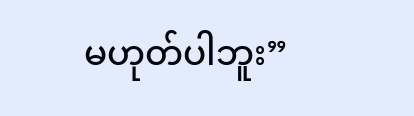မဟုတ်ပါဘူး”